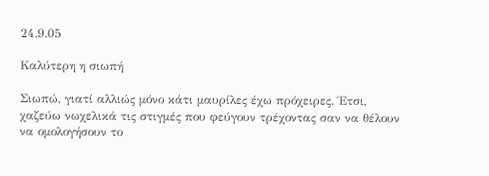24.9.05

Καλύτερη η σιωπή

Σιωπώ, γιατί αλλιώς μόνο κάτι μαυρίλες έχω πρόχειρες. Έτσι, χαζεύω νωχελικά τις στιγμές που φεύγουν τρέχοντας σαν να θέλουν να ομολογήσουν το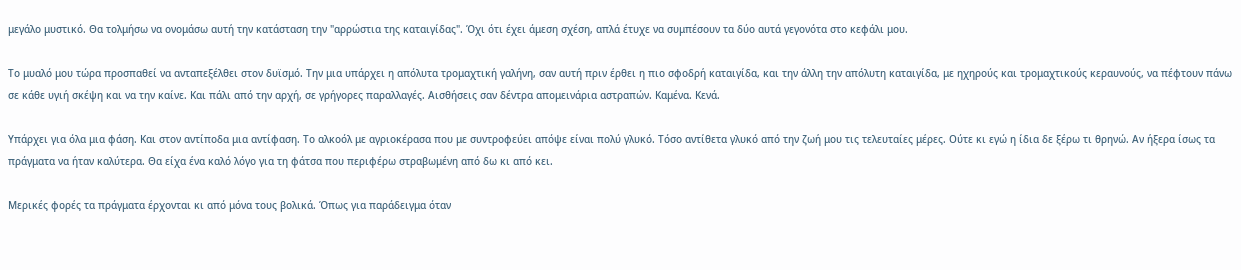μεγάλο μυστικό. Θα τολμήσω να ονομάσω αυτή την κατάσταση την "αρρώστια της καταιγίδας". Όχι ότι έχει άμεση σχέση, απλά έτυχε να συμπέσουν τα δύο αυτά γεγονότα στο κεφάλι μου.

Το μυαλό μου τώρα προσπαθεί να ανταπεξέλθει στον δυϊσμό. Την μια υπάρχει η απόλυτα τρομαχτική γαλήνη, σαν αυτή πριν έρθει η πιο σφοδρή καταιγίδα, και την άλλη την απόλυτη καταιγίδα, με ηχηρούς και τρομαχτικούς κεραυνούς, να πέφτουν πάνω σε κάθε υγιή σκέψη και να την καίνε. Και πάλι από την αρχή, σε γρήγορες παραλλαγές. Αισθήσεις σαν δέντρα απομεινάρια αστραπών. Καμένα. Κενά.

Υπάρχει για όλα μια φάση. Και στον αντίποδα μια αντίφαση. Το αλκοόλ με αγριοκέρασα που με συντροφεύει απόψε είναι πολύ γλυκό. Τόσο αντίθετα γλυκό από την ζωή μου τις τελευταίες μέρες. Ούτε κι εγώ η ίδια δε ξέρω τι θρηνώ. Αν ήξερα ίσως τα πράγματα να ήταν καλύτερα. Θα είχα ένα καλό λόγο για τη φάτσα που περιφέρω στραβωμένη από δω κι από κει.

Μερικές φορές τα πράγματα έρχονται κι από μόνα τους βολικά. Όπως για παράδειγμα όταν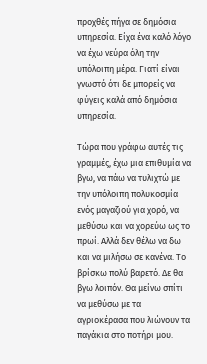προχθές πήγα σε δημόσια υπηρεσία. Είχα ένα καλό λόγο να έχω νεύρα όλη την υπόλοιπη μέρα. Γιατί είναι γνωστό ότι δε μπορείς να φύγεις καλά από δημόσια υπηρεσία.

Τώρα που γράφω αυτές τις γραμμές, έχω μια επιθυμία να βγω, να πάω να τυλιχτώ με την υπόλοιπη πολυκοσμία ενός μαγαζιού για χορό, να μεθύσω και να χορεύω ως το πρωί. Αλλά δεν θέλω να δω και να μιλήσω σε κανένα. Το βρίσκω πολύ βαρετό. Δε θα βγω λοιπόν. Θα μείνω σπίτι να μεθύσω με τα αγριοκέρασα που λιώνουν τα παγάκια στο ποτήρι μου.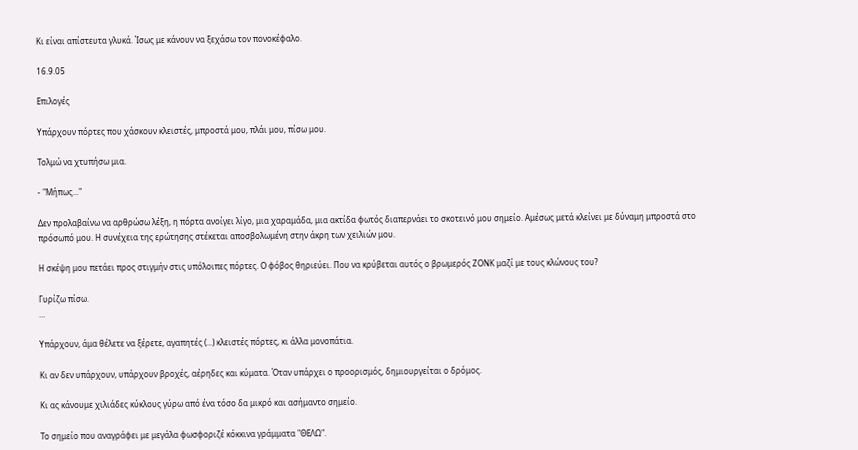Κι είναι απίστευτα γλυκά. Ίσως με κάνουν να ξεχάσω τον πονοκέφαλο.

16.9.05

Επιλογές

Υπάρχουν πόρτες που χάσκουν κλειστές, μπροστά μου, πλάι μου, πίσω μου.

Τολμώ να χτυπήσω μια.

- "Μήπως..."

Δεν προλαβαίνω να αρθρώσω λέξη, η πόρτα ανοίγει λίγο, μια χαραμάδα, μια ακτίδα φωτός διαπερνάει το σκοτεινό μου σημείο. Αμέσως μετά κλείνει με δύναμη μπροστά στο πρόσωπό μου. Η συνέχεια της ερώτησης στέκεται αποσβολωμένη στην άκρη των χειλιών μου.

Η σκέψη μου πετάει προς στιγμήν στις υπόλοιπες πόρτες. Ο φόβος θηριεύει. Που να κρύβεται αυτός ο βρωμερός ΖΟΝΚ μαζί με τους κλώνους του?

Γυρίζω πίσω.
...

Υπάρχουν, άμα θέλετε να ξέρετε, αγαπητές (...) κλειστές πόρτες, κι άλλα μονοπάτια.

Κι αν δεν υπάρχουν, υπάρχουν βροχές, αέρηδες και κύματα. Όταν υπάρχει ο προορισμός, δημιουργείται ο δρόμος.

Κι ας κάνουμε χιλιάδες κύκλους γύρω από ένα τόσο δα μικρό και ασήμαντο σημείο.

Το σημείο που αναγράφει με μεγάλα φωσφοριζέ κόκκινα γράμματα "ΘΕΛΩ".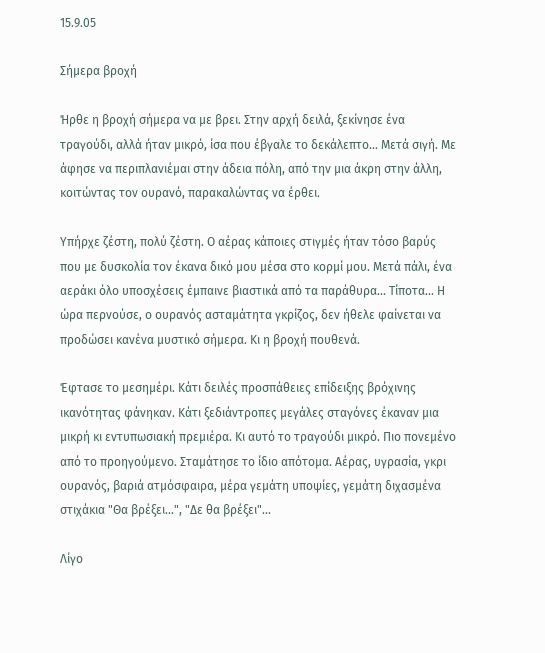15.9.05

Σήμερα βροχή

Ήρθε η βροχή σήμερα να με βρει. Στην αρχή δειλά, ξεκίνησε ένα τραγούδι, αλλά ήταν μικρό, ίσα που έβγαλε το δεκάλεπτο... Μετά σιγή. Με άφησε να περιπλανιέμαι στην άδεια πόλη, από την μια άκρη στην άλλη, κοιτώντας τον ουρανό, παρακαλώντας να έρθει.

Υπήρχε ζέστη, πολύ ζέστη. Ο αέρας κάποιες στιγμές ήταν τόσο βαρύς που με δυσκολία τον έκανα δικό μου μέσα στο κορμί μου. Μετά πάλι, ένα αεράκι όλο υποσχέσεις έμπαινε βιαστικά από τα παράθυρα... Τίποτα... Η ώρα περνούσε, ο ουρανός ασταμάτητα γκρίζος, δεν ήθελε φαίνεται να προδώσει κανένα μυστικό σήμερα. Κι η βροχή πουθενά.

Έφτασε το μεσημέρι. Κάτι δειλές προσπάθειες επίδειξης βρόχινης ικανότητας φάνηκαν. Κάτι ξεδιάντροπες μεγάλες σταγόνες έκαναν μια μικρή κι εντυπωσιακή πρεμιέρα. Κι αυτό το τραγούδι μικρό. Πιο πονεμένο από το προηγούμενο. Σταμάτησε το ίδιο απότομα. Αέρας, υγρασία, γκρι ουρανός, βαριά ατμόσφαιρα, μέρα γεμάτη υποψίες, γεμάτη διχασμένα στιχάκια "Θα βρέξει...", "Δε θα βρέξει"...

Λίγο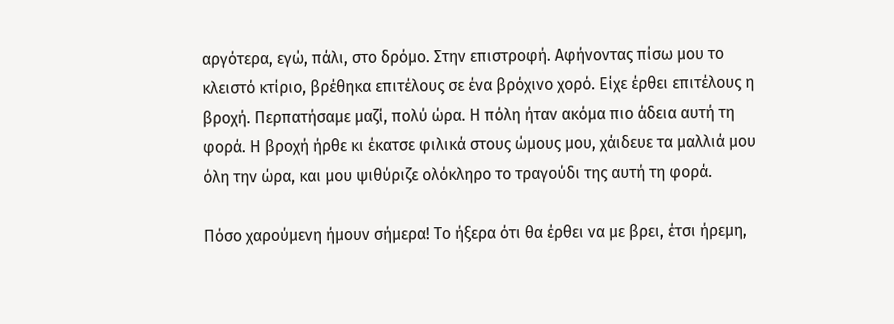αργότερα, εγώ, πάλι, στο δρόμο. Στην επιστροφή. Αφήνοντας πίσω μου το κλειστό κτίριο, βρέθηκα επιτέλους σε ένα βρόχινο χορό. Είχε έρθει επιτέλους η βροχή. Περπατήσαμε μαζί, πολύ ώρα. Η πόλη ήταν ακόμα πιο άδεια αυτή τη φορά. Η βροχή ήρθε κι έκατσε φιλικά στους ώμους μου, χάιδευε τα μαλλιά μου όλη την ώρα, και μου ψιθύριζε ολόκληρο το τραγούδι της αυτή τη φορά.

Πόσο χαρούμενη ήμουν σήμερα! Το ήξερα ότι θα έρθει να με βρει, έτσι ήρεμη,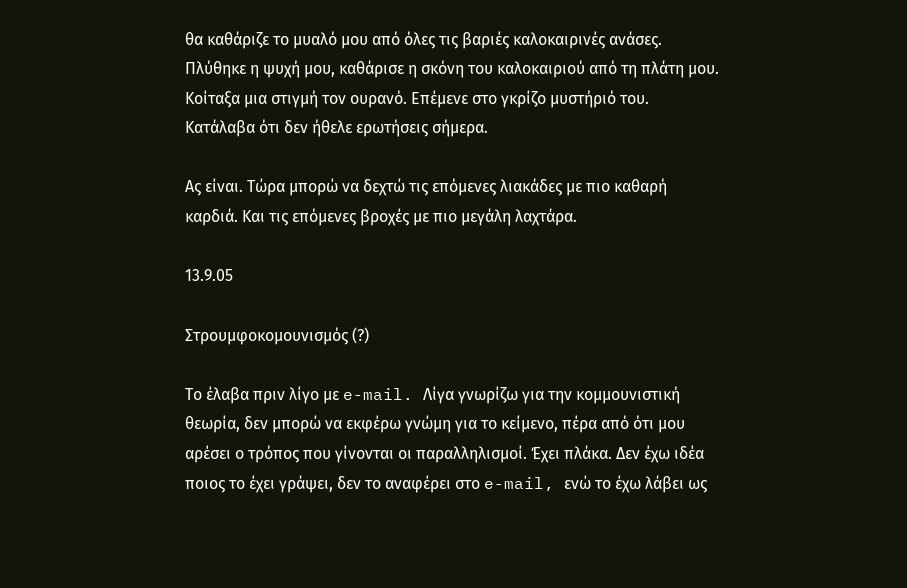θα καθάριζε το μυαλό μου από όλες τις βαριές καλοκαιρινές ανάσες. Πλύθηκε η ψυχή μου, καθάρισε η σκόνη του καλοκαιριού από τη πλάτη μου. Κοίταξα μια στιγμή τον ουρανό. Επέμενε στο γκρίζο μυστήριό του. Κατάλαβα ότι δεν ήθελε ερωτήσεις σήμερα.

Ας είναι. Τώρα μπορώ να δεχτώ τις επόμενες λιακάδες με πιο καθαρή καρδιά. Και τις επόμενες βροχές με πιο μεγάλη λαχτάρα.

13.9.05

Στρουμφοκομουνισμός (?)

Το έλαβα πριν λίγο με e-mail. Λίγα γνωρίζω για την κομμουνιστική θεωρία, δεν μπορώ να εκφέρω γνώμη για το κείμενο, πέρα από ότι μου αρέσει ο τρόπος που γίνονται οι παραλληλισμοί. Έχει πλάκα. Δεν έχω ιδέα ποιος το έχει γράψει, δεν το αναφέρει στο e-mail, ενώ το έχω λάβει ως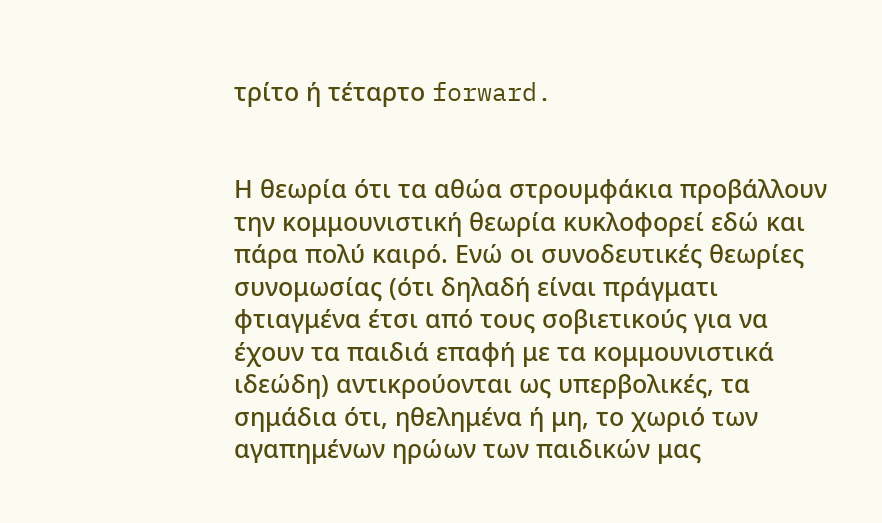τρίτο ή τέταρτο forward.


Η θεωρία ότι τα αθώα στρουμφάκια προβάλλουν την κομμουνιστική θεωρία κυκλοφορεί εδώ και πάρα πολύ καιρό. Ενώ οι συνοδευτικές θεωρίες συνομωσίας (ότι δηλαδή είναι πράγματι φτιαγμένα έτσι από τους σοβιετικούς για να έχουν τα παιδιά επαφή με τα κομμουνιστικά ιδεώδη) αντικρούονται ως υπερβολικές, τα σημάδια ότι, ηθελημένα ή μη, το χωριό των αγαπημένων ηρώων των παιδικών μας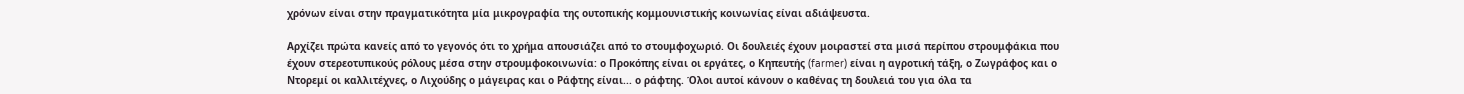χρόνων είναι στην πραγματικότητα μία μικρογραφία της ουτοπικής κομμουνιστικής κοινωνίας είναι αδιάψευστα.

Αρχίζει πρώτα κανείς από το γεγονός ότι το χρήμα απουσιάζει από το στουμφοχωριό. Οι δουλειές έχουν μοιραστεί στα μισά περίπου στρουμφάκια που έχουν στερεοτυπικούς ρόλους μέσα στην στρουμφοκοινωνία: ο Προκόπης είναι οι εργάτες, ο Κηπευτής (farmer) είναι η αγροτική τάξη, ο Ζωγράφος και ο Ντορεμί οι καλλιτέχνες, ο Λιχούδης ο μάγειρας και ο Ράφτης είναι... ο ράφτης. Όλοι αυτοί κάνουν ο καθένας τη δουλειά του για όλα τα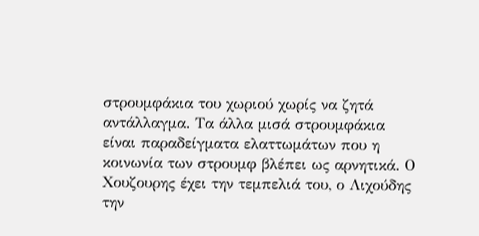στρουμφάκια του χωριού χωρίς να ζητά αντάλλαγμα. Τα άλλα μισά στρουμφάκια είναι παραδείγματα ελαττωμάτων που η κοινωνία των στρουμφ βλέπει ως αρνητικά. Ο Χουζουρης έχει την τεμπελιά του, ο Λιχούδης την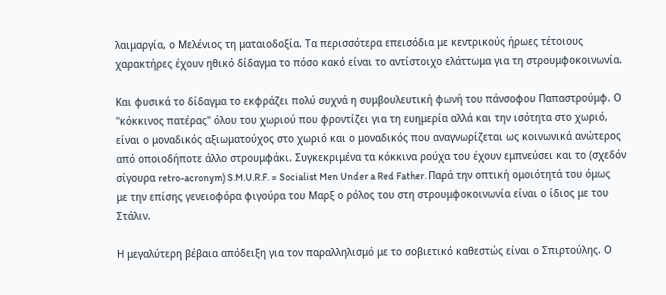λαιμαργία, ο Μελένιος τη ματαιοδοξία. Τα περισσότερα επεισόδια με κεντρικούς ήρωες τέτοιους χαρακτήρες έχουν ηθικό δίδαγμα το πόσο κακό είναι το αντίστοιχο ελάττωμα για τη στρουμφοκοινωνία.

Και φυσικά το δίδαγμα το εκφράζει πολύ συχνά η συμβουλευτική φωνή του πάνσοφου Παπαστρούμφ. Ο "κόκκινος πατέρας" όλου του χωριού που φροντίζει για τη ευημερία αλλά και την ισότητα στο χωριό, είναι ο μοναδικός αξιωματούχος στο χωριό και ο μοναδικός που αναγνωρίζεται ως κοινωνικά ανώτερος από οποιοδήποτε άλλο στρουμφάκι. Συγκεκριμένα τα κόκκινα ρούχα του έχουν εμπνεύσει και το (σχεδόν σίγουρα retro-acronym) S.M.U.R.F. = Socialist Men Under a Red Father. Παρά την οπτική ομοιότητά του όμως με την επίσης γενειοφόρα φιγούρα του Μαρξ ο ρόλος του στη στρουμφοκοινωνία είναι ο ίδιος με του Στάλιν.

Η μεγαλύτερη βέβαια απόδειξη για τον παραλληλισμό με το σοβιετικό καθεστώς είναι ο Σπιρτούλης. Ο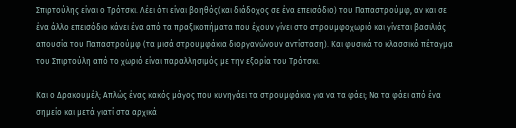Σπιρτούλης είναι ο Τρότσκι. Λέει ότι είναι βοηθός(και διάδοχος σε ένα επεισόδιο) του Παπαστρούμφ, αν και σε ένα άλλο επεισόδιο κάνει ένα από τα πραξικοπήματα που έχουν γίνει στο στρουμφοχωριό και γίνεται βασιλιάς απουσία του Παπαστρούμφ (τα μισά στρουμφάκια διοργανώνουν αντίσταση). Και φυσικά το κλασσικό πέταγμα του Σπιρτούλη από το χωριό είναι παραλλησιμός με την εξορία του Τρότσκι.

Και ο Δρακουμέλ; Απλώς ένας κακός μάγος που κυνηγάει τα στρουμφάκια για να τα φάει; Να τα φάει από ένα σημείο και μετά γιατί στα αρχικά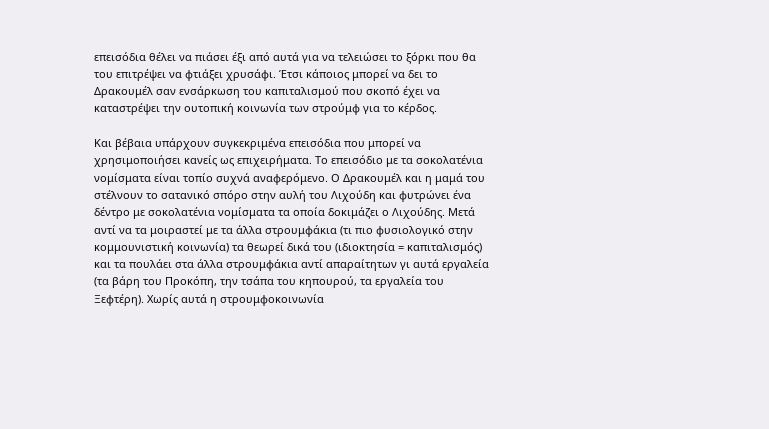επεισόδια θέλει να πιάσει έξι από αυτά για να τελειώσει το ξόρκι που θα του επιτρέψει να φτιάξει χρυσάφι. Έτσι κάποιος μπορεί να δει το Δρακουμέλ σαν ενσάρκωση του καπιταλισμού που σκοπό έχει να καταστρέψει την ουτοπική κοινωνία των στρούμφ για το κέρδος.

Και βέβαια υπάρχουν συγκεκριμένα επεισόδια που μπορεί να χρησιμοποιήσει κανείς ως επιχειρήματα. Το επεισόδιο με τα σοκολατένια νομίσματα είναι τοπίο συχνά αναφερόμενο. Ο Δρακουμέλ και η μαμά του στέλνουν το σατανικό σπόρο στην αυλή του Λιχούδη και φυτρώνει ένα δέντρο με σοκολατένια νομίσματα τα οποία δοκιμάζει ο Λιχούδης. Μετά αντί να τα μοιραστεί με τα άλλα στρουμφάκια (τι πιο φυσιολογικό στην κομμουνιστική κοινωνία) τα θεωρεί δικά του (ιδιοκτησία = καπιταλισμός) και τα πουλάει στα άλλα στρουμφάκια αντί απαραίτητων γι αυτά εργαλεία (τα βάρη του Προκόπη, την τσάπα του κηπουρού, τα εργαλεία του Ξεφτέρη). Χωρίς αυτά η στρουμφοκοινωνία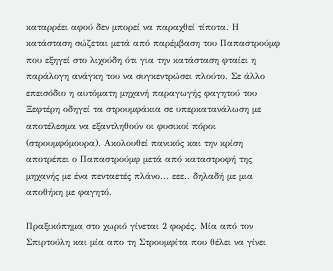καταρρέει αφού δεν μπορεί να παραχθεί τίποτα. Η κατάσταση σώζεται μετά από παρέμβαση του Παπαστρούμφ που εξηγεί στο λιχούδη ότι για την κατάσταση φταίει η παράλογη ανάγκη του να συγκεντρώσει πλούτο. Σε άλλο επεισόδιο η αυτόματη μηχανή παραγωγής φαγητού του Ξεφτέρη οδηγεί τα στρουμφάκια σε υπερκατανάλωση με αποτέλεσμα να εξαντληθούν οι φυσικοί πόροι (στρουμφόμουρα). Ακολουθεί πανικός και την κρίση αποτρέπει ο Παπαστρούμφ μετά από καταστροφή της μηχανής με ένα πενταετές πλάνο... εεε.. δηλαδή με μια αποθήκη με φαγητό.

Πραξικόπημα στο χωριό γίνεται 2 φορές. Μία από τον Σπιρτούλη και μία απο τη Στρουμφίτα που θέλει να γίνει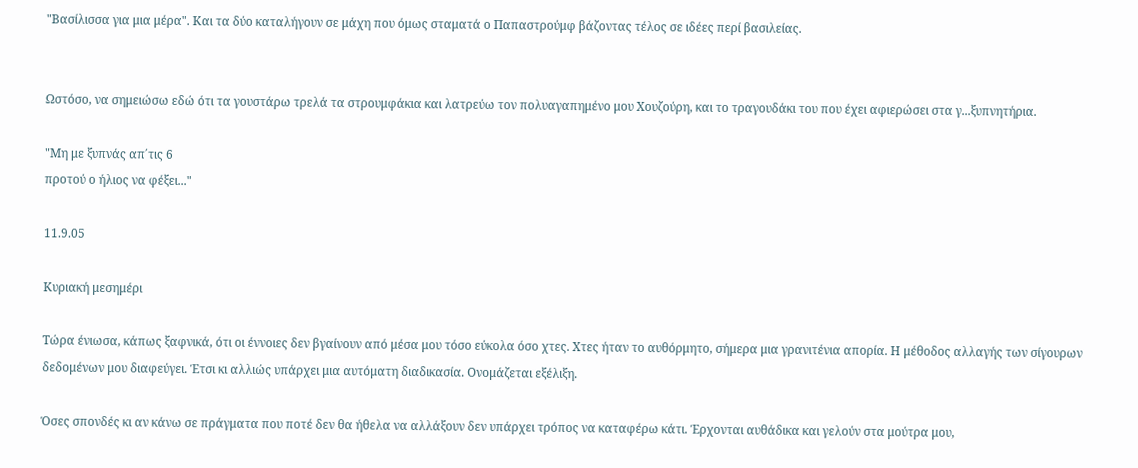"Βασίλισσα για μια μέρα". Και τα δύο καταλήγουν σε μάχη που όμως σταματά ο Παπαστρούμφ βάζοντας τέλος σε ιδέες περί βασιλείας.


Ωστόσο, να σημειώσω εδώ ότι τα γουστάρω τρελά τα στρουμφάκια και λατρεύω τον πολυαγαπημένο μου Χουζούρη, και το τραγουδάκι του που έχει αφιερώσει στα γ...ξυπνητήρια.

"Μη με ξυπνάς απ΄τις 6
προτού ο ήλιος να φέξει..."

11.9.05

Κυριακή μεσημέρι

Τώρα ένιωσα, κάπως ξαφνικά, ότι οι έννοιες δεν βγαίνουν από μέσα μου τόσο εύκολα όσο χτες. Χτες ήταν το αυθόρμητο, σήμερα μια γρανιτένια απορία. Η μέθοδος αλλαγής των σίγουρων δεδομένων μου διαφεύγει. Έτσι κι αλλιώς υπάρχει μια αυτόματη διαδικασία. Ονομάζεται εξέλιξη.

Όσες σπονδές κι αν κάνω σε πράγματα που ποτέ δεν θα ήθελα να αλλάξουν δεν υπάρχει τρόπος να καταφέρω κάτι. Έρχονται αυθάδικα και γελούν στα μούτρα μου,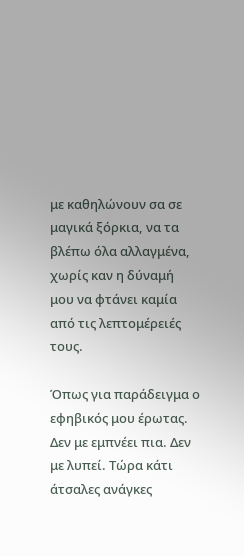με καθηλώνουν σα σε μαγικά ξόρκια, να τα βλέπω όλα αλλαγμένα, χωρίς καν η δύναμή μου να φτάνει καμία από τις λεπτομέρειές τους.

Όπως για παράδειγμα ο εφηβικός μου έρωτας. Δεν με εμπνέει πια. Δεν με λυπεί. Τώρα κάτι άτσαλες ανάγκες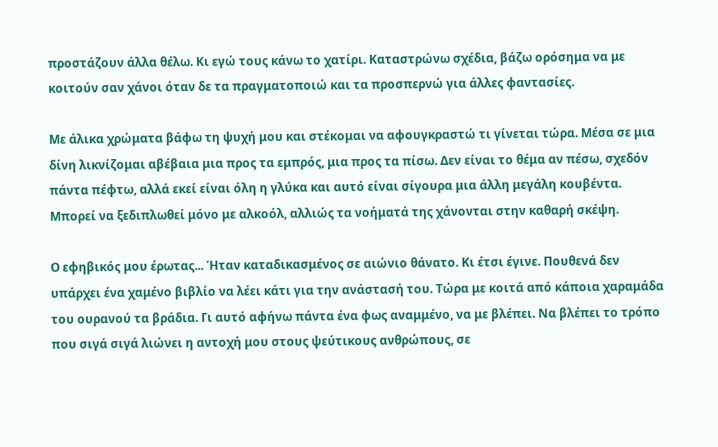προστάζουν άλλα θέλω. Κι εγώ τους κάνω το χατίρι. Καταστρώνω σχέδια, βάζω ορόσημα να με κοιτούν σαν χάνοι όταν δε τα πραγματοποιώ και τα προσπερνώ για άλλες φαντασίες.

Με άλικα χρώματα βάφω τη ψυχή μου και στέκομαι να αφουγκραστώ τι γίνεται τώρα. Μέσα σε μια δίνη λικνίζομαι αβέβαια μια προς τα εμπρός, μια προς τα πίσω. Δεν είναι το θέμα αν πέσω, σχεδόν πάντα πέφτω, αλλά εκεί είναι όλη η γλύκα και αυτό είναι σίγουρα μια άλλη μεγάλη κουβέντα. Μπορεί να ξεδιπλωθεί μόνο με αλκοόλ, αλλιώς τα νοήματά της χάνονται στην καθαρή σκέψη.

Ο εφηβικός μου έρωτας... Ήταν καταδικασμένος σε αιώνιο θάνατο. Κι έτσι έγινε. Πουθενά δεν υπάρχει ένα χαμένο βιβλίο να λέει κάτι για την ανάστασή του. Τώρα με κοιτά από κάποια χαραμάδα του ουρανού τα βράδια. Γι αυτό αφήνω πάντα ένα φως αναμμένο, να με βλέπει. Να βλέπει το τρόπο που σιγά σιγά λιώνει η αντοχή μου στους ψεύτικους ανθρώπους, σε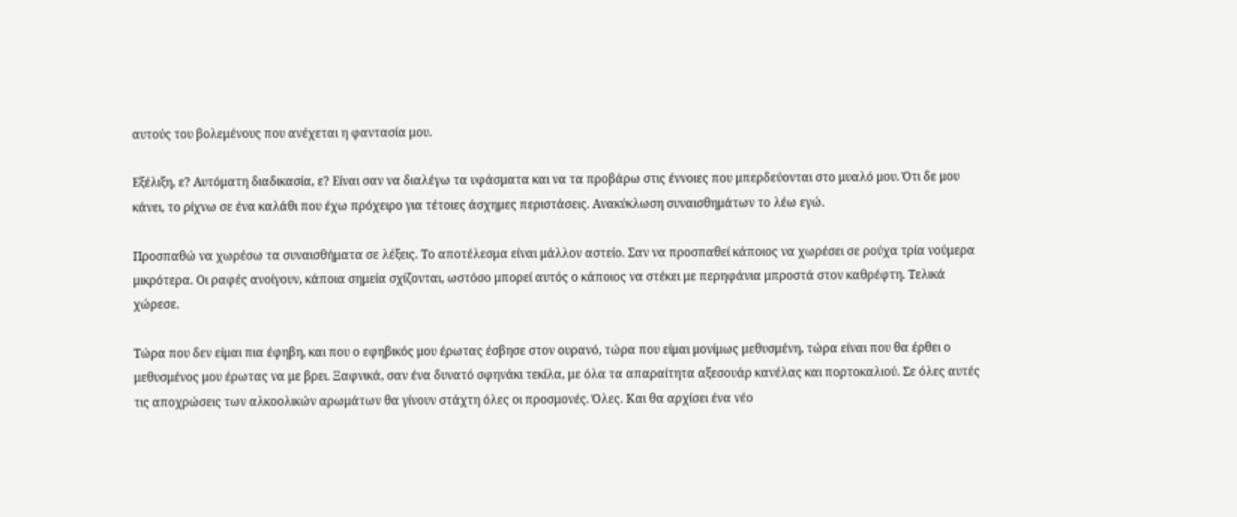αυτούς του βολεμένους που ανέχεται η φαντασία μου.

Εξέλιξη, ε? Αυτόματη διαδικασία, ε? Είναι σαν να διαλέγω τα υφάσματα και να τα προβάρω στις έννοιες που μπερδεύονται στο μυαλό μου. Ότι δε μου κάνει, το ρίχνω σε ένα καλάθι που έχω πρόχειρο για τέτοιες άσχημες περιστάσεις. Ανακύκλωση συναισθημάτων το λέω εγώ.

Προσπαθώ να χωρέσω τα συναισθήματα σε λέξεις. Το αποτέλεσμα είναι μάλλον αστείο. Σαν να προσπαθεί κάποιος να χωρέσει σε ρούχα τρία νούμερα μικρότερα. Οι ραφές ανοίγουν, κάποια σημεία σχίζονται, ωστόσο μπορεί αυτός ο κάποιος να στέκει με περηφάνια μπροστά στον καθρέφτη. Τελικά χώρεσε.

Τώρα που δεν είμαι πια έφηβη, και που ο εφηβικός μου έρωτας έσβησε στον ουρανό, τώρα που είμαι μονίμως μεθυσμένη, τώρα είναι που θα έρθει ο μεθυσμένος μου έρωτας να με βρει. Ξαφνικά, σαν ένα δυνατό σφηνάκι τεκίλα, με όλα τα απαραίτητα αξεσουάρ κανέλας και πορτοκαλιού. Σε όλες αυτές τις αποχρώσεις των αλκοολικών αρωμάτων θα γίνουν στάχτη όλες οι προσμονές. Όλες. Και θα αρχίσει ένα νέο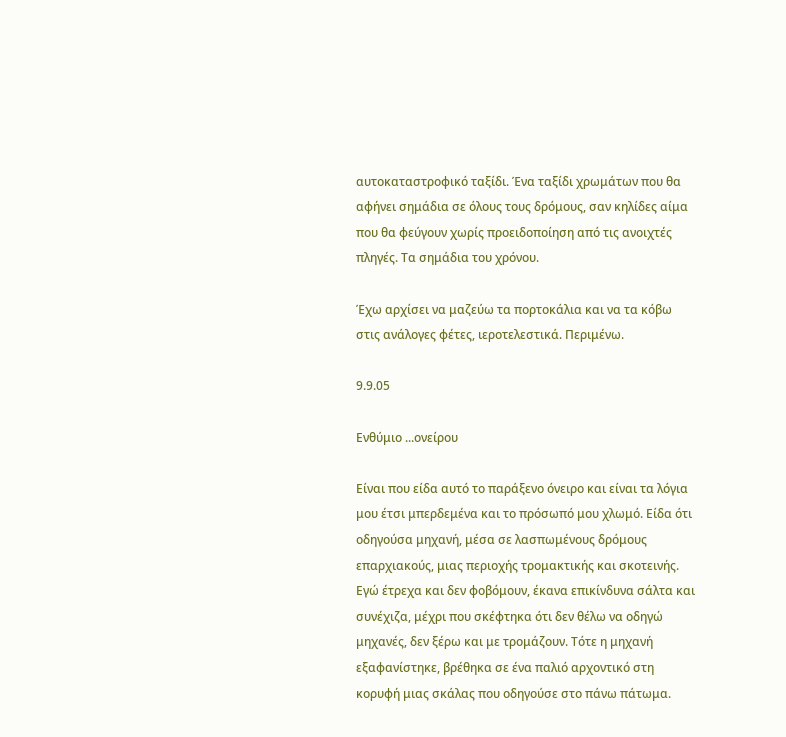αυτοκαταστροφικό ταξίδι. Ένα ταξίδι χρωμάτων που θα αφήνει σημάδια σε όλους τους δρόμους, σαν κηλίδες αίμα που θα φεύγουν χωρίς προειδοποίηση από τις ανοιχτές πληγές. Τα σημάδια του χρόνου.

Έχω αρχίσει να μαζεύω τα πορτοκάλια και να τα κόβω στις ανάλογες φέτες, ιεροτελεστικά. Περιμένω.

9.9.05

Ενθύμιο ...ονείρου

Είναι που είδα αυτό το παράξενο όνειρο και είναι τα λόγια μου έτσι μπερδεμένα και το πρόσωπό μου χλωμό. Είδα ότι οδηγούσα μηχανή, μέσα σε λασπωμένους δρόμους επαρχιακούς, μιας περιοχής τρομακτικής και σκοτεινής. Εγώ έτρεχα και δεν φοβόμουν, έκανα επικίνδυνα σάλτα και συνέχιζα, μέχρι που σκέφτηκα ότι δεν θέλω να οδηγώ μηχανές, δεν ξέρω και με τρομάζουν. Τότε η μηχανή εξαφανίστηκε, βρέθηκα σε ένα παλιό αρχοντικό στη κορυφή μιας σκάλας που οδηγούσε στο πάνω πάτωμα.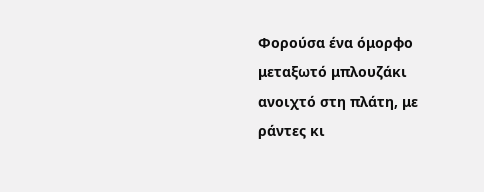Φορούσα ένα όμορφο μεταξωτό μπλουζάκι ανοιχτό στη πλάτη, με ράντες κι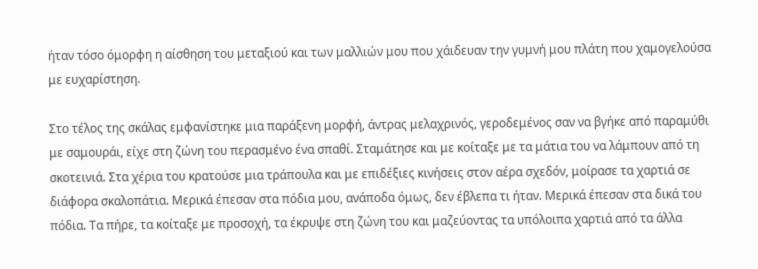ήταν τόσο όμορφη η αίσθηση του μεταξιού και των μαλλιών μου που χάιδευαν την γυμνή μου πλάτη που χαμογελούσα με ευχαρίστηση.

Στο τέλος της σκάλας εμφανίστηκε μια παράξενη μορφή, άντρας μελαχρινός, γεροδεμένος σαν να βγήκε από παραμύθι με σαμουράι, είχε στη ζώνη του περασμένο ένα σπαθί. Σταμάτησε και με κοίταξε με τα μάτια του να λάμπουν από τη σκοτεινιά. Στα χέρια του κρατούσε μια τράπουλα και με επιδέξιες κινήσεις στον αέρα σχεδόν, μοίρασε τα χαρτιά σε διάφορα σκαλοπάτια. Μερικά έπεσαν στα πόδια μου, ανάποδα όμως, δεν έβλεπα τι ήταν. Μερικά έπεσαν στα δικά του πόδια. Τα πήρε, τα κοίταξε με προσοχή, τα έκρυψε στη ζώνη του και μαζεύοντας τα υπόλοιπα χαρτιά από τα άλλα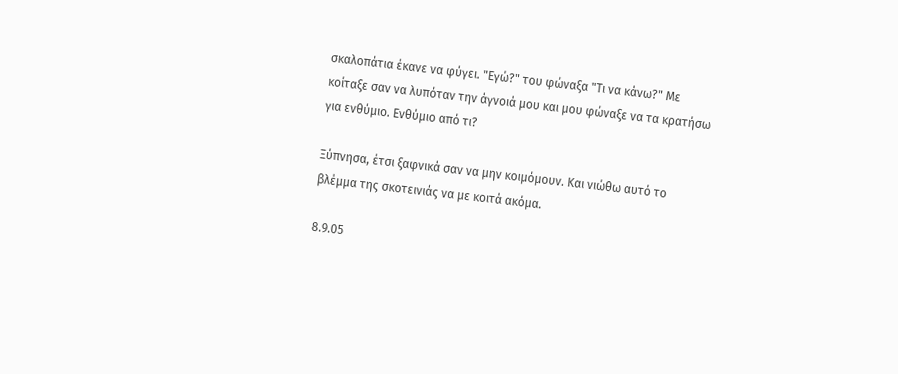σκαλοπάτια έκανε να φύγει. "Εγώ?" του φώναξα "Τι να κάνω?" Με κοίταξε σαν να λυπόταν την άγνοιά μου και μου φώναξε να τα κρατήσω για ενθύμιο. Ενθύμιο από τι?

Ξύπνησα, έτσι ξαφνικά σαν να μην κοιμόμουν. Και νιώθω αυτό το βλέμμα της σκοτεινιάς να με κοιτά ακόμα.

8.9.05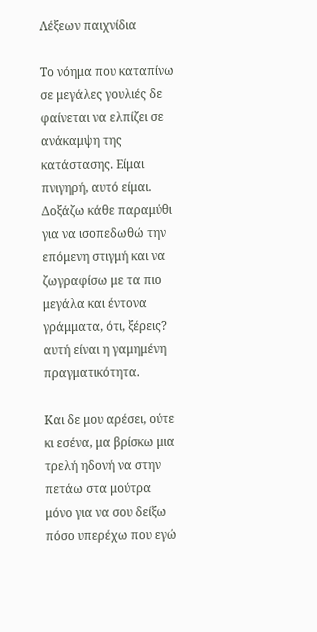Λέξεων παιχνίδια

Το νόημα που καταπίνω σε μεγάλες γουλιές δε φαίνεται να ελπίζει σε ανάκαμψη της κατάστασης. Είμαι πνιγηρή, αυτό είμαι. Δοξάζω κάθε παραμύθι για να ισοπεδωθώ την επόμενη στιγμή και να ζωγραφίσω με τα πιο μεγάλα και έντονα γράμματα, ότι, ξέρεις? αυτή είναι η γαμημένη πραγματικότητα.

Και δε μου αρέσει, ούτε κι εσένα, μα βρίσκω μια τρελή ηδονή να στην πετάω στα μούτρα μόνο για να σου δείξω πόσο υπερέχω που εγώ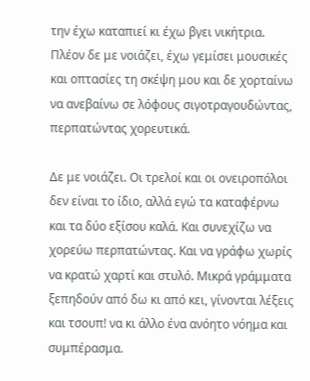την έχω καταπιεί κι έχω βγει νικήτρια. Πλέον δε με νοιάζει, έχω γεμίσει μουσικές και οπτασίες τη σκέψη μου και δε χορταίνω να ανεβαίνω σε λόφους σιγοτραγουδώντας, περπατώντας χορευτικά.

Δε με νοιάζει. Οι τρελοί και οι ονειροπόλοι δεν είναι το ίδιο, αλλά εγώ τα καταφέρνω και τα δύο εξίσου καλά. Και συνεχίζω να χορεύω περπατώντας. Και να γράφω χωρίς να κρατώ χαρτί και στυλό. Μικρά γράμματα ξεπηδούν από δω κι από κει, γίνονται λέξεις και τσουπ! να κι άλλο ένα ανόητο νόημα και συμπέρασμα.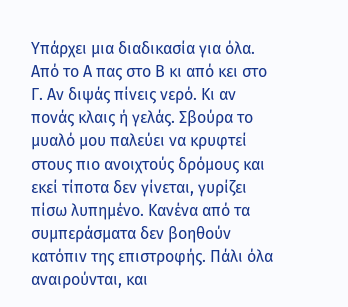Υπάρχει μια διαδικασία για όλα. Από το Α πας στο Β κι από κει στο Γ. Αν διψάς πίνεις νερό. Κι αν πονάς κλαις ή γελάς. Σβούρα το μυαλό μου παλεύει να κρυφτεί στους πιο ανοιχτούς δρόμους και εκεί τίποτα δεν γίνεται, γυρίζει πίσω λυπημένο. Κανένα από τα συμπεράσματα δεν βοηθούν κατόπιν της επιστροφής. Πάλι όλα αναιρούνται, και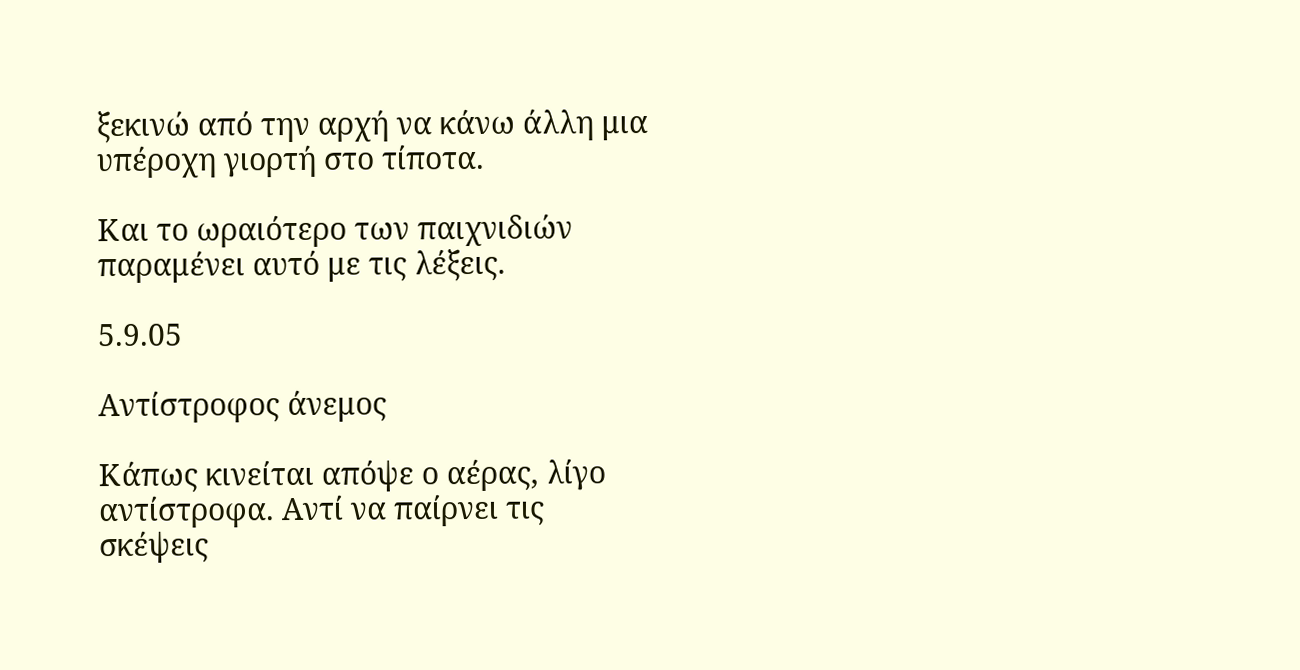ξεκινώ από την αρχή να κάνω άλλη μια υπέροχη γιορτή στο τίποτα.

Και το ωραιότερο των παιχνιδιών παραμένει αυτό με τις λέξεις.

5.9.05

Αντίστροφος άνεμος

Κάπως κινείται απόψε ο αέρας, λίγο αντίστροφα. Αντί να παίρνει τις σκέψεις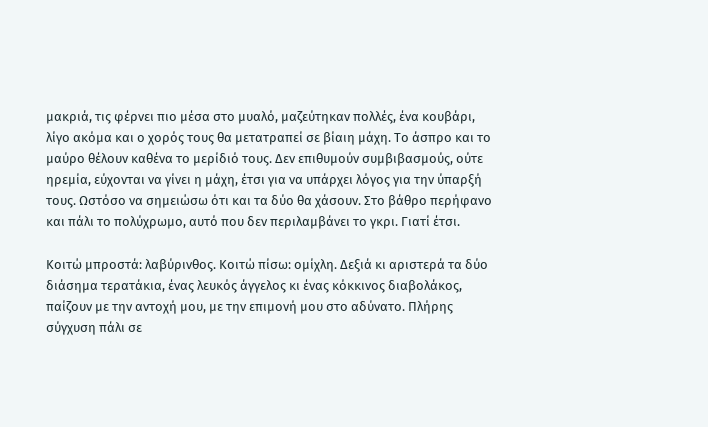μακριά, τις φέρνει πιο μέσα στο μυαλό, μαζεύτηκαν πολλές, ένα κουβάρι, λίγο ακόμα και ο χορός τους θα μετατραπεί σε βίαιη μάχη. Το άσπρο και το μαύρο θέλουν καθένα το μερίδιό τους. Δεν επιθυμούν συμβιβασμούς, ούτε ηρεμία, εύχονται να γίνει η μάχη, έτσι για να υπάρχει λόγος για την ύπαρξή τους. Ωστόσο να σημειώσω ότι και τα δύο θα χάσουν. Στο βάθρο περήφανο και πάλι το πολύχρωμο, αυτό που δεν περιλαμβάνει το γκρι. Γιατί έτσι.

Κοιτώ μπροστά: λαβύρινθος. Κοιτώ πίσω: ομίχλη. Δεξιά κι αριστερά τα δύο διάσημα τερατάκια, ένας λευκός άγγελος κι ένας κόκκινος διαβολάκος, παίζουν με την αντοχή μου, με την επιμονή μου στο αδύνατο. Πλήρης σύγχυση πάλι σε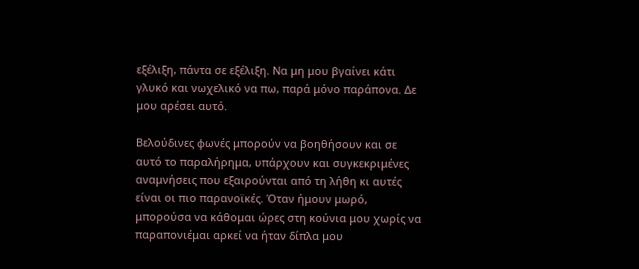εξέλιξη, πάντα σε εξέλιξη. Να μη μου βγαίνει κάτι γλυκό και νωχελικό να πω, παρά μόνο παράπονα. Δε μου αρέσει αυτό.

Βελούδινες φωνές μπορούν να βοηθήσουν και σε αυτό το παραλήρημα, υπάρχουν και συγκεκριμένες αναμνήσεις που εξαιρούνται από τη λήθη κι αυτές είναι οι πιο παρανοϊκές. Όταν ήμουν μωρό, μπορούσα να κάθομαι ώρες στη κούνια μου χωρίς να παραπονιέμαι αρκεί να ήταν δίπλα μου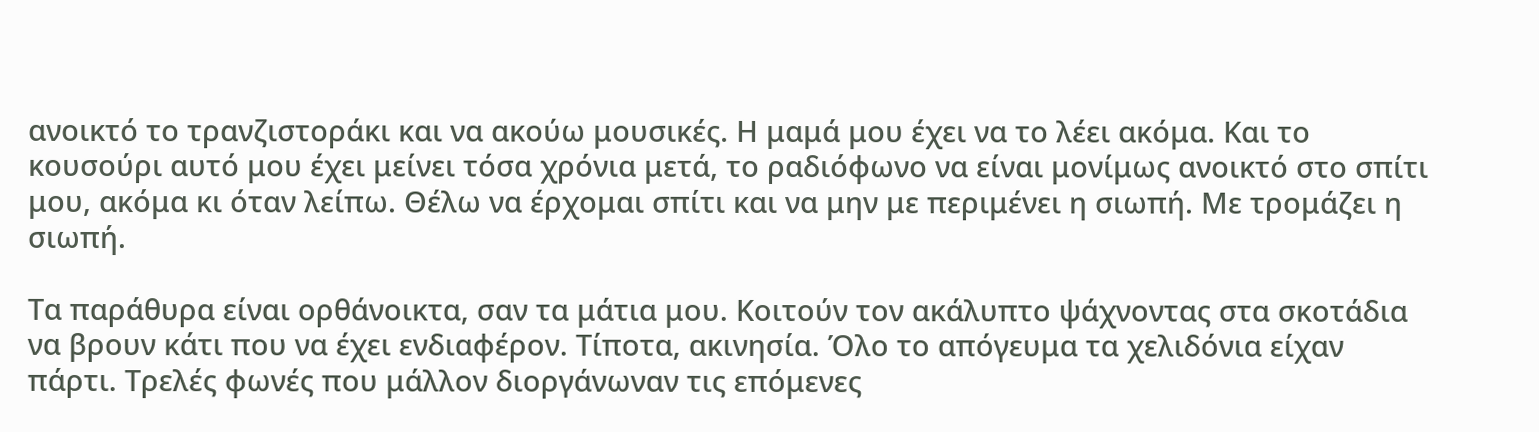ανοικτό το τρανζιστοράκι και να ακούω μουσικές. Η μαμά μου έχει να το λέει ακόμα. Και το κουσούρι αυτό μου έχει μείνει τόσα χρόνια μετά, το ραδιόφωνο να είναι μονίμως ανοικτό στο σπίτι μου, ακόμα κι όταν λείπω. Θέλω να έρχομαι σπίτι και να μην με περιμένει η σιωπή. Με τρομάζει η σιωπή.

Τα παράθυρα είναι ορθάνοικτα, σαν τα μάτια μου. Κοιτούν τον ακάλυπτο ψάχνοντας στα σκοτάδια να βρουν κάτι που να έχει ενδιαφέρον. Τίποτα, ακινησία. Όλο το απόγευμα τα χελιδόνια είχαν πάρτι. Τρελές φωνές που μάλλον διοργάνωναν τις επόμενες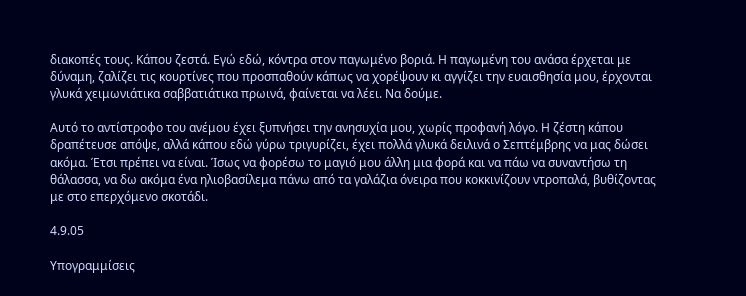διακοπές τους. Κάπου ζεστά. Εγώ εδώ, κόντρα στον παγωμένο βοριά. Η παγωμένη του ανάσα έρχεται με δύναμη, ζαλίζει τις κουρτίνες που προσπαθούν κάπως να χορέψουν κι αγγίζει την ευαισθησία μου, έρχονται γλυκά χειμωνιάτικα σαββατιάτικα πρωινά, φαίνεται να λέει. Να δούμε.

Αυτό το αντίστροφο του ανέμου έχει ξυπνήσει την ανησυχία μου, χωρίς προφανή λόγο. Η ζέστη κάπου δραπέτευσε απόψε, αλλά κάπου εδώ γύρω τριγυρίζει, έχει πολλά γλυκά δειλινά ο Σεπτέμβρης να μας δώσει ακόμα. Έτσι πρέπει να είναι. Ίσως να φορέσω το μαγιό μου άλλη μια φορά και να πάω να συναντήσω τη θάλασσα, να δω ακόμα ένα ηλιοβασίλεμα πάνω από τα γαλάζια όνειρα που κοκκινίζουν ντροπαλά, βυθίζοντας με στο επερχόμενο σκοτάδι.

4.9.05

Υπογραμμίσεις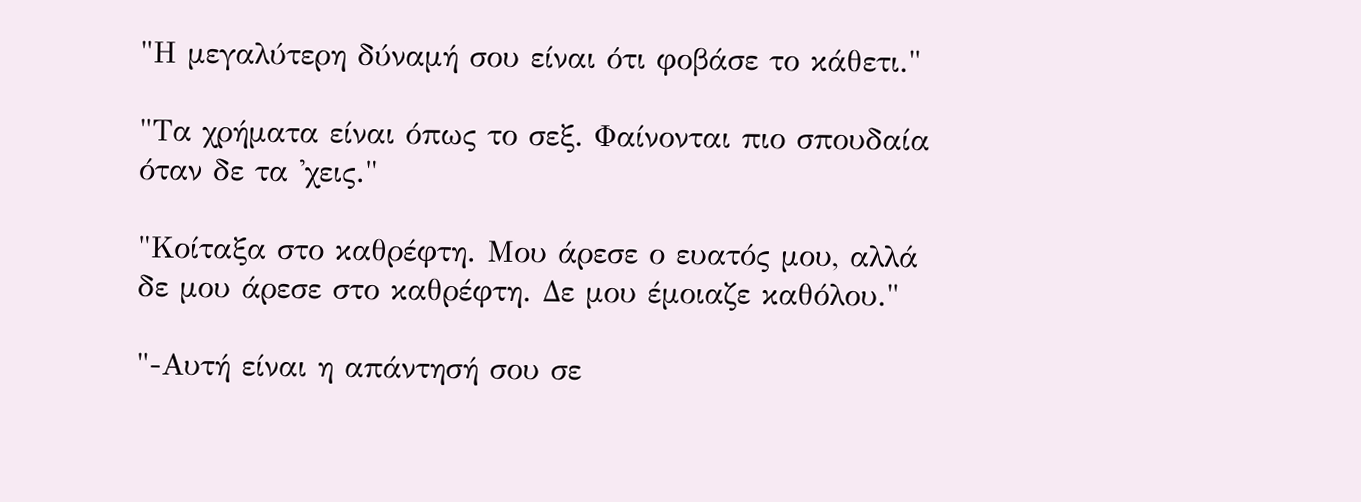"Η μεγαλύτερη δύναμή σου είναι ότι φοβάσε το κάθετι."

"Τα χρήματα είναι όπως το σεξ. Φαίνονται πιο σπουδαία όταν δε τα 'χεις."

"Κοίταξα στο καθρέφτη. Μου άρεσε ο ευατός μου, αλλά δε μου άρεσε στο καθρέφτη. Δε μου έμοιαζε καθόλου."

"-Αυτή είναι η απάντησή σου σε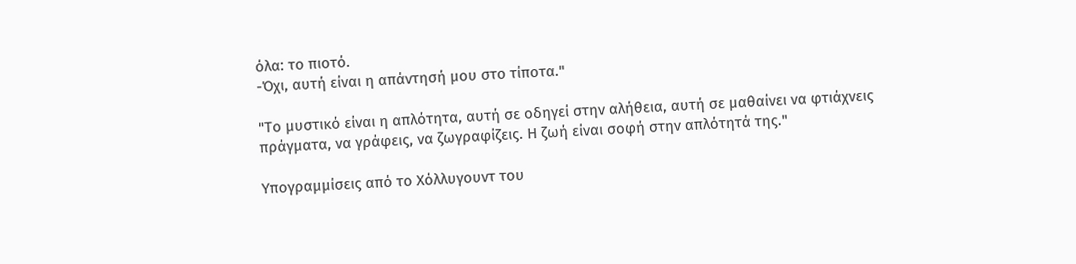όλα: το πιοτό.
-Όχι, αυτή είναι η απάντησή μου στο τίποτα."

"Το μυστικό είναι η απλότητα, αυτή σε οδηγεί στην αλήθεια, αυτή σε μαθαίνει να φτιάχνεις πράγματα, να γράφεις, να ζωγραφίζεις. Η ζωή είναι σοφή στην απλότητά της."

Υπογραμμίσεις από το Χόλλυγουντ του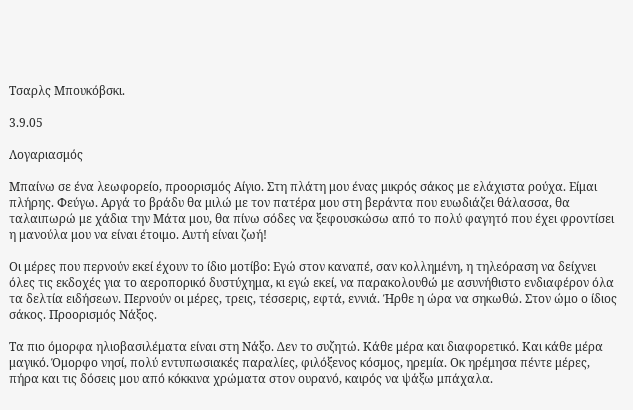Τσαρλς Μπουκόβσκι.

3.9.05

Λογαριασμός

Μπαίνω σε ένα λεωφορείο, προορισμός Αίγιο. Στη πλάτη μου ένας μικρός σάκος με ελάχιστα ρούχα. Είμαι πλήρης. Φεύγω. Αργά το βράδυ θα μιλώ με τον πατέρα μου στη βεράντα που ευωδιάζει θάλασσα, θα ταλαιπωρώ με χάδια την Μάτα μου, θα πίνω σόδες να ξεφουσκώσω από το πολύ φαγητό που έχει φροντίσει η μανούλα μου να είναι έτοιμο. Αυτή είναι ζωή!

Οι μέρες που περνούν εκεί έχουν το ίδιο μοτίβο: Εγώ στον καναπέ, σαν κολλημένη, η τηλεόραση να δείχνει όλες τις εκδοχές για το αεροπορικό δυστύχημα, κι εγώ εκεί, να παρακολουθώ με ασυνήθιστο ενδιαφέρον όλα τα δελτία ειδήσεων. Περνούν οι μέρες, τρεις, τέσσερις, εφτά, εννιά. Ήρθε η ώρα να σηκωθώ. Στον ώμο ο ίδιος σάκος. Προορισμός Νάξος.

Τα πιο όμορφα ηλιοβασιλέματα είναι στη Νάξο. Δεν το συζητώ. Κάθε μέρα και διαφορετικό. Και κάθε μέρα μαγικό. Όμορφο νησί, πολύ εντυπωσιακές παραλίες, φιλόξενος κόσμος, ηρεμία. Οκ ηρέμησα πέντε μέρες, πήρα και τις δόσεις μου από κόκκινα χρώματα στον ουρανό, καιρός να ψάξω μπάχαλα.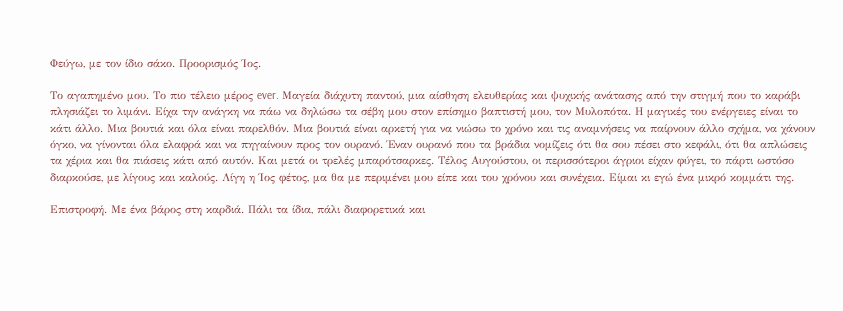Φεύγω, με τον ίδιο σάκο. Προορισμός Ίος.

Το αγαπημένο μου. Το πιο τέλειο μέρος ever. Μαγεία διάχυτη παντού, μια αίσθηση ελευθερίας και ψυχικής ανάτασης από την στιγμή που το καράβι πλησιάζει το λιμάνι. Είχα την ανάγκη να πάω να δηλώσω τα σέβη μου στον επίσημο βαπτιστή μου, τον Μυλοπότα. Η μαγικές του ενέργειες είναι το κάτι άλλο. Μια βουτιά και όλα είναι παρελθόν. Μια βουτιά είναι αρκετή για να νιώσω το χρόνο και τις αναμνήσεις να παίρνουν άλλο σχήμα, να χάνουν όγκο, να γίνονται όλα ελαφρά και να πηγαίνουν προς τον ουρανό. Έναν ουρανό που τα βράδια νομίζεις ότι θα σου πέσει στο κεφάλι, ότι θα απλώσεις τα χέρια και θα πιάσεις κάτι από αυτόν. Και μετά οι τρελές μπαρότσαρκες. Τέλος Αυγούστου, οι περισσότεροι άγριοι είχαν φύγει, το πάρτι ωστόσο διαρκούσε, με λίγους και καλούς. Λίγη η Ίος φέτος, μα θα με περιμένει μου είπε και του χρόνου και συνέχεια. Είμαι κι εγώ ένα μικρό κομμάτι της.

Επιστροφή. Με ένα βάρος στη καρδιά. Πάλι τα ίδια, πάλι διαφορετικά και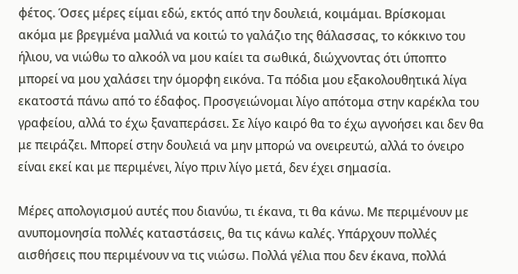φέτος. Όσες μέρες είμαι εδώ, εκτός από την δουλειά, κοιμάμαι. Βρίσκομαι ακόμα με βρεγμένα μαλλιά να κοιτώ το γαλάζιο της θάλασσας, το κόκκινο του ήλιου, να νιώθω το αλκοόλ να μου καίει τα σωθικά, διώχνοντας ότι ύποπτο μπορεί να μου χαλάσει την όμορφη εικόνα. Τα πόδια μου εξακολουθητικά λίγα εκατοστά πάνω από το έδαφος. Προσγειώνομαι λίγο απότομα στην καρέκλα του γραφείου, αλλά το έχω ξαναπεράσει. Σε λίγο καιρό θα το έχω αγνοήσει και δεν θα με πειράζει. Μπορεί στην δουλειά να μην μπορώ να ονειρευτώ, αλλά το όνειρο είναι εκεί και με περιμένει, λίγο πριν λίγο μετά, δεν έχει σημασία.

Μέρες απολογισμού αυτές που διανύω, τι έκανα, τι θα κάνω. Με περιμένουν με ανυπομονησία πολλές καταστάσεις, θα τις κάνω καλές. Υπάρχουν πολλές αισθήσεις που περιμένουν να τις νιώσω. Πολλά γέλια που δεν έκανα, πολλά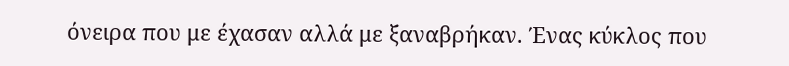όνειρα που με έχασαν αλλά με ξαναβρήκαν. Ένας κύκλος που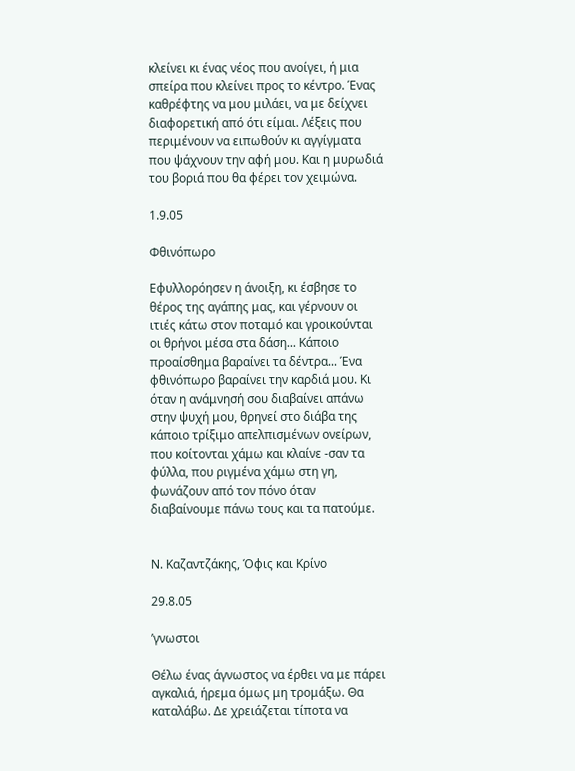κλείνει κι ένας νέος που ανοίγει, ή μια σπείρα που κλείνει προς το κέντρο. Ένας καθρέφτης να μου μιλάει, να με δείχνει διαφορετική από ότι είμαι. Λέξεις που περιμένουν να ειπωθούν κι αγγίγματα που ψάχνουν την αφή μου. Και η μυρωδιά του βοριά που θα φέρει τον χειμώνα.

1.9.05

Φθινόπωρο

Εφυλλορόησεν η άνοιξη, κι έσβησε το θέρος της αγάπης μας, και γέρνουν οι ιτιές κάτω στον ποταμό και γροικούνται οι θρήνοι μέσα στα δάση... Κάποιο προαίσθημα βαραίνει τα δέντρα... Ένα φθινόπωρο βαραίνει την καρδιά μου. Κι όταν η ανάμνησή σου διαβαίνει απάνω στην ψυχή μου, θρηνεί στο διάβα της κάποιο τρίξιμο απελπισμένων ονείρων, που κοίτονται χάμω και κλαίνε -σαν τα φύλλα, που ριγμένα χάμω στη γη, φωνάζουν από τον πόνο όταν διαβαίνουμε πάνω τους και τα πατούμε.


Ν. Καζαντζάκης, Όφις και Κρίνο

29.8.05

’γνωστοι

Θέλω ένας άγνωστος να έρθει να με πάρει αγκαλιά, ήρεμα όμως μη τρομάξω. Θα καταλάβω. Δε χρειάζεται τίποτα να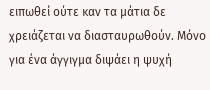ειπωθεί ούτε καν τα μάτια δε χρειάζεται να διασταυρωθούν. Μόνο για ένα άγγιγμα διψάει η ψυχή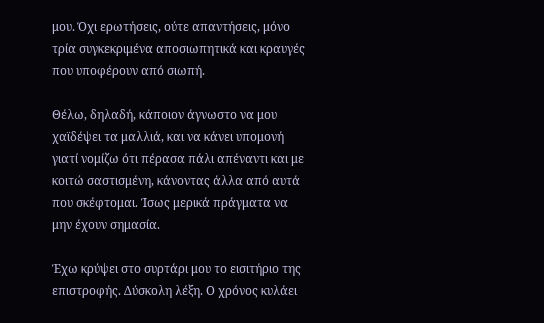μου. Όχι ερωτήσεις, ούτε απαντήσεις, μόνο τρία συγκεκριμένα αποσιωπητικά και κραυγές που υποφέρουν από σιωπή.

Θέλω, δηλαδή, κάποιον άγνωστο να μου χαϊδέψει τα μαλλιά, και να κάνει υπομονή γιατί νομίζω ότι πέρασα πάλι απέναντι και με κοιτώ σαστισμένη, κάνοντας άλλα από αυτά που σκέφτομαι. Ίσως μερικά πράγματα να μην έχουν σημασία.

Έχω κρύψει στο συρτάρι μου το εισιτήριο της επιστροφής. Δύσκολη λέξη. Ο χρόνος κυλάει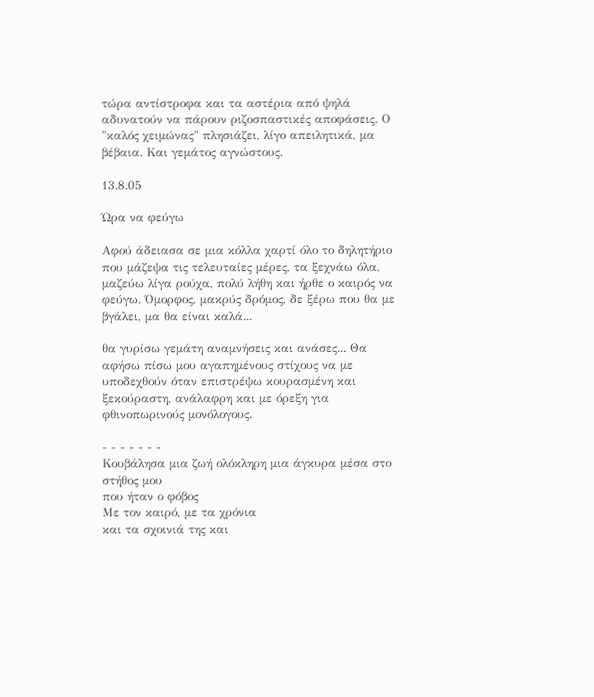τώρα αντίστροφα και τα αστέρια από ψηλά αδυνατούν να πάρουν ριζοσπαστικές αποφάσεις. Ο "καλός χειμώνας" πλησιάζει, λίγο απειλητικά, μα βέβαια. Και γεμάτος αγνώστους.

13.8.05

Ώρα να φεύγω

Αφού άδειασα σε μια κόλλα χαρτί όλο το δηλητήριο που μάζεψα τις τελευταίες μέρες, τα ξεχνάω όλα, μαζεύω λίγα ρούχα, πολύ λήθη και ήρθε ο καιρός να φεύγω. Όμορφος, μακρύς δρόμος, δε ξέρω που θα με βγάλει, μα θα είναι καλά...

θα γυρίσω γεμάτη αναμνήσεις και ανάσες... Θα αφήσω πίσω μου αγαπημένους στίχους να με υποδεχθούν όταν επιστρέψω κουρασμένη και ξεκούραστη, ανάλαφρη και με όρεξη για φθινοπωρινούς μονόλογους.

- - - - - - -
Κουβάλησα μια ζωή ολόκληρη μια άγκυρα μέσα στο στήθος μου
που ήταν ο φόβος
Με τον καιρό, με τα χρόνια
και τα σχοινιά της και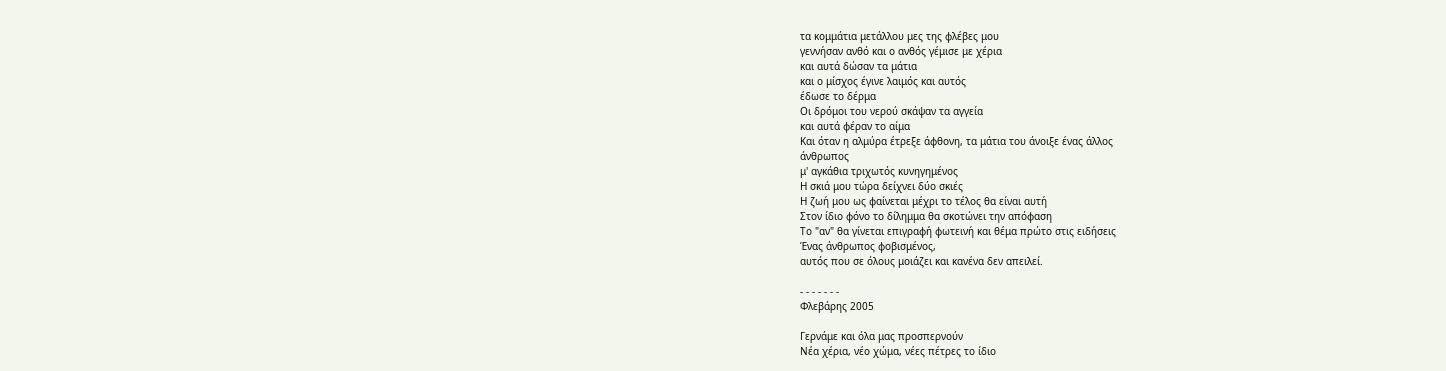τα κομμάτια μετάλλου μες της φλέβες μου
γεννήσαν ανθό και ο ανθός γέμισε με χέρια
και αυτά δώσαν τα μάτια
και ο μίσχος έγινε λαιμός και αυτός
έδωσε το δέρμα
Οι δρόμοι του νερού σκάψαν τα αγγεία
και αυτά φέραν το αίμα
Και όταν η αλμύρα έτρεξε άφθονη, τα μάτια του άνοιξε ένας άλλος
άνθρωπος
μ' αγκάθια τριχωτός κυνηγημένος
Η σκιά μου τώρα δείχνει δύο σκιές
Η ζωή μου ως φαίνεται μέχρι το τέλος θα είναι αυτή
Στον ίδιο φόνο το δίλημμα θα σκοτώνει την απόφαση
Το "αν" θα γίνεται επιγραφή φωτεινή και θέμα πρώτο στις ειδήσεις
Ένας άνθρωπος φοβισμένος,
αυτός που σε όλους μοιάζει και κανένα δεν απειλεί.

- - - - - - -
Φλεβάρης 2005

Γερνάμε και όλα μας προσπερνούν
Νέα χέρια, νέο χώμα, νέες πέτρες το ίδιο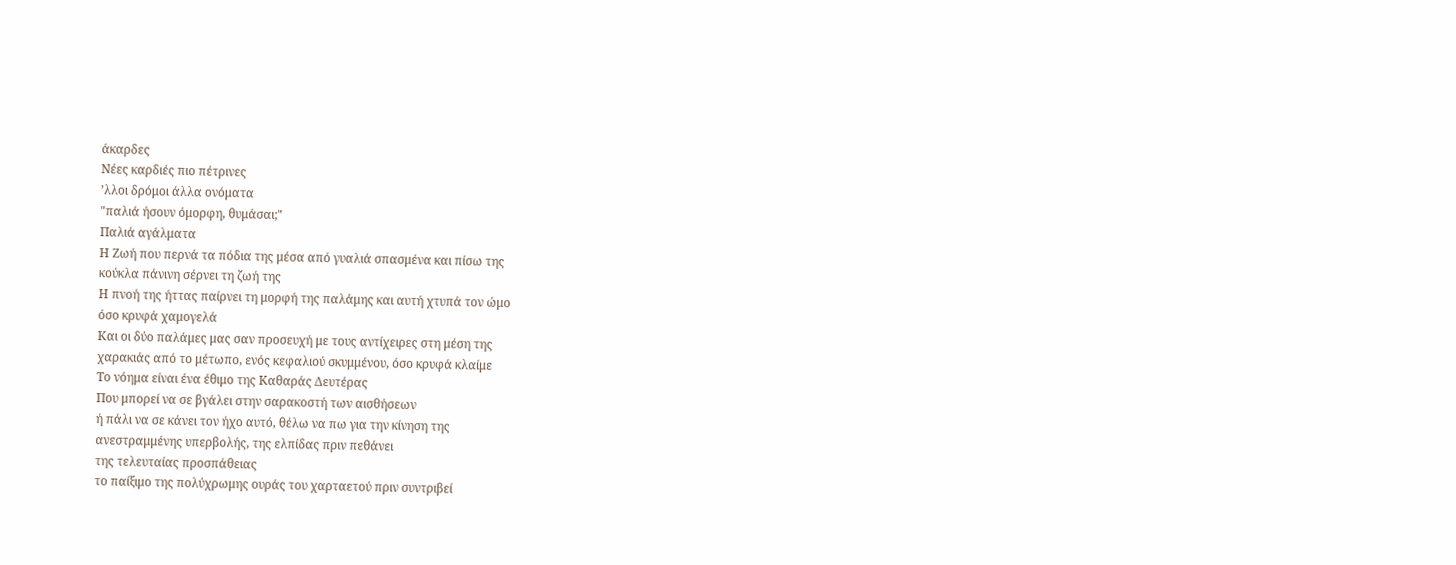άκαρδες
Νέες καρδιές πιο πέτρινες
’λλοι δρόμοι άλλα ονόματα
"παλιά ήσουν όμορφη, θυμάσαι;"
Παλιά αγάλματα
Η Ζωή που περνά τα πόδια της μέσα από γυαλιά σπασμένα και πίσω της
κούκλα πάνινη σέρνει τη ζωή της
Η πνοή της ήττας παίρνει τη μορφή της παλάμης και αυτή χτυπά τον ώμο
όσο κρυφά χαμογελά
Και οι δύο παλάμες μας σαν προσευχή με τους αντίχειρες στη μέση της
χαρακιάς από το μέτωπο, ενός κεφαλιού σκυμμένου, όσο κρυφά κλαίμε
Το νόημα είναι ένα έθιμο της Καθαράς Δευτέρας
Που μπορεί να σε βγάλει στην σαρακοστή των αισθήσεων
ή πάλι να σε κάνει τον ήχο αυτό, θέλω να πω για την κίνηση της
ανεστραμμένης υπερβολής, της ελπίδας πριν πεθάνει
της τελευταίας προσπάθειας
το παίξιμο της πολύχρωμης ουράς του χαρταετού πριν συντριβεί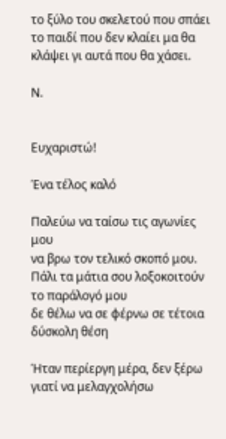το ξύλο του σκελετού που σπάει
το παιδί που δεν κλαίει μα θα κλάψει γι αυτά που θα χάσει.

Ν.


Ευχαριστώ!

Ένα τέλος καλό

Παλεύω να ταίσω τις αγωνίες μου
να βρω τον τελικό σκοπό μου.
Πάλι τα μάτια σου λοξοκοιτούν το παράλογό μου
δε θέλω να σε φέρνω σε τέτοια δύσκολη θέση

Ήταν περίεργη μέρα, δεν ξέρω γιατί να μελαγχολήσω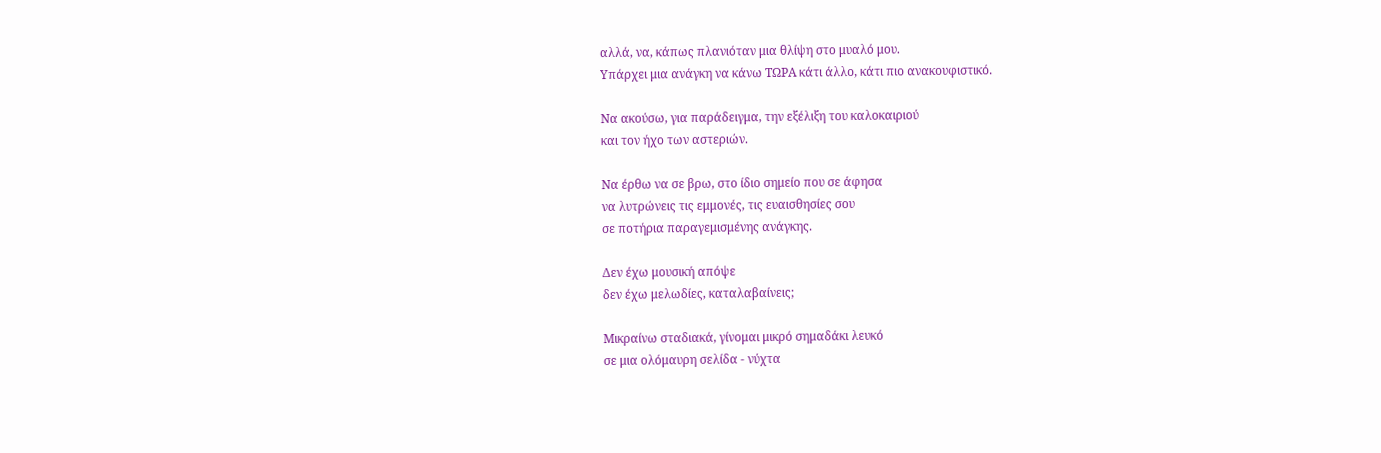αλλά, να, κάπως πλανιόταν μια θλίψη στο μυαλό μου.
Υπάρχει μια ανάγκη να κάνω ΤΩΡΑ κάτι άλλο, κάτι πιο ανακουφιστικό.

Να ακούσω, για παράδειγμα, την εξέλιξη του καλοκαιριού
και τον ήχο των αστεριών.

Να έρθω να σε βρω, στο ίδιο σημείο που σε άφησα
να λυτρώνεις τις εμμονές, τις ευαισθησίες σου
σε ποτήρια παραγεμισμένης ανάγκης.

Δεν έχω μουσική απόψε
δεν έχω μελωδίες, καταλαβαίνεις;

Μικραίνω σταδιακά, γίνομαι μικρό σημαδάκι λευκό
σε μια ολόμαυρη σελίδα - νύχτα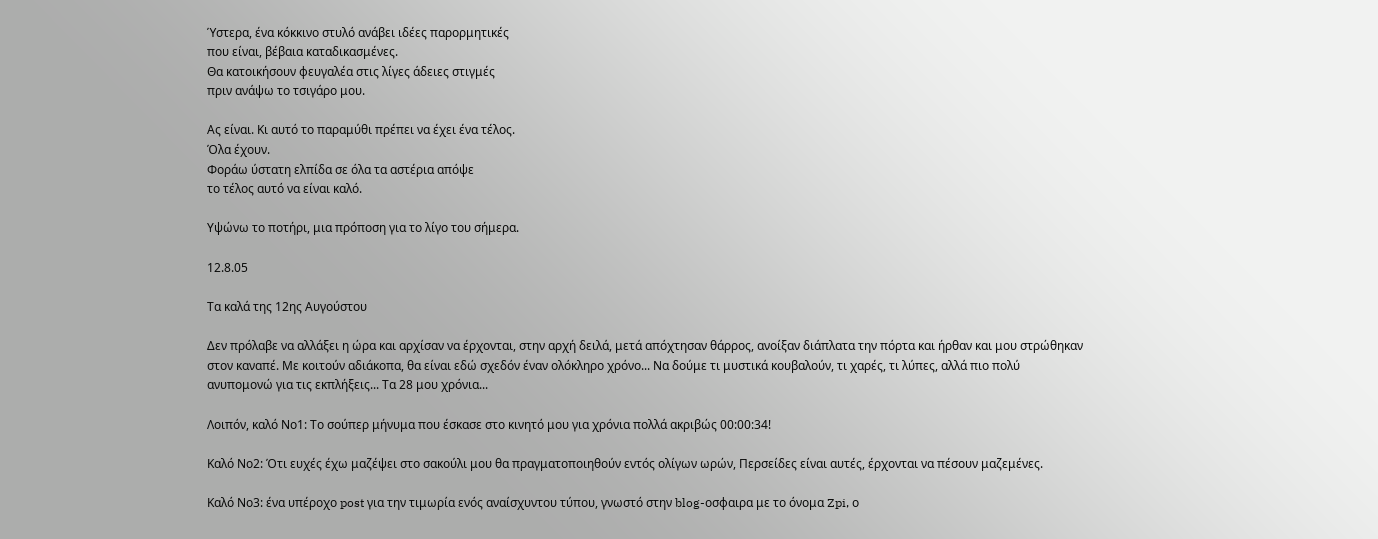Ύστερα, ένα κόκκινο στυλό ανάβει ιδέες παρορμητικές
που είναι, βέβαια καταδικασμένες.
Θα κατοικήσουν φευγαλέα στις λίγες άδειες στιγμές
πριν ανάψω το τσιγάρο μου.

Ας είναι. Κι αυτό το παραμύθι πρέπει να έχει ένα τέλος.
Όλα έχουν.
Φοράω ύστατη ελπίδα σε όλα τα αστέρια απόψε
το τέλος αυτό να είναι καλό.

Υψώνω το ποτήρι, μια πρόποση για το λίγο του σήμερα.

12.8.05

Τα καλά της 12ης Αυγούστου

Δεν πρόλαβε να αλλάξει η ώρα και αρχίσαν να έρχονται, στην αρχή δειλά, μετά απόχτησαν θάρρος, ανοίξαν διάπλατα την πόρτα και ήρθαν και μου στρώθηκαν στον καναπέ. Με κοιτούν αδιάκοπα, θα είναι εδώ σχεδόν έναν ολόκληρο χρόνο... Να δούμε τι μυστικά κουβαλούν, τι χαρές, τι λύπες, αλλά πιο πολύ ανυπομονώ για τις εκπλήξεις... Τα 28 μου χρόνια...

Λοιπόν, καλό Νο1: Το σούπερ μήνυμα που έσκασε στο κινητό μου για χρόνια πολλά ακριβώς 00:00:34!

Καλό Νο2: Ότι ευχές έχω μαζέψει στο σακούλι μου θα πραγματοποιηθούν εντός ολίγων ωρών, Περσείδες είναι αυτές, έρχονται να πέσουν μαζεμένες.

Καλό Νο3: ένα υπέροχο post για την τιμωρία ενός αναίσχυντου τύπου, γνωστό στην blog-οσφαιρα με το όνομα Zpi, ο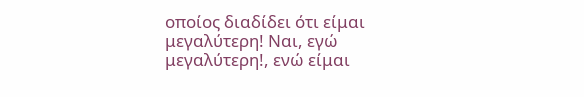οποίος διαδίδει ότι είμαι μεγαλύτερη! Ναι, εγώ μεγαλύτερη!, ενώ είμαι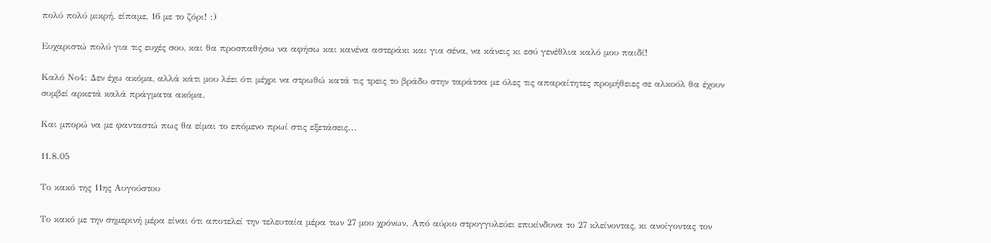πολύ πολύ μικρή, είπαμε, 16 με το ζόρι! :)

Ευχαριστώ πολύ για τις ευχές σου, και θα προσπαθήσω να αφήσω και κανένα αστεράκι και για σένα, να κάνεις κι εσύ γενέθλια καλό μου παιδί!

Καλό Νο4: Δεν έχω ακόμα, αλλά κάτι μου λέει ότι μέχρι να στρωθώ κατά τις τρεις το βράδυ στην ταράτσα με όλες τις απαραίτητες προμήθειες σε αλκοόλ θα έχουν συμβεί αρκετά καλά πράγματα ακόμα.

Και μπορώ να με φανταστώ πως θα είμαι το επόμενο πρωί στις εξετάσεις...

11.8.05

Το κακό της 11ης Αυγούστου

Το κακό με την σημερινή μέρα είναι ότι αποτελεί την τελευταία μέρα των 27 μου χρόνων. Από αύριο στρογγυλεύει επικίνδυνα το 27 κλείνοντας, κι ανοίγοντας τον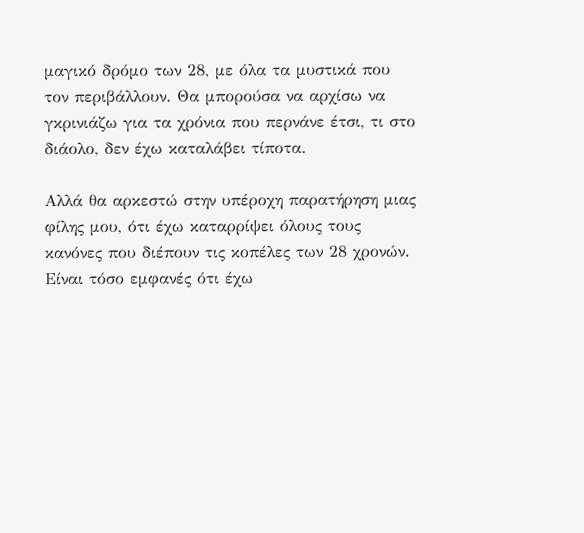μαγικό δρόμο των 28, με όλα τα μυστικά που τον περιβάλλουν. Θα μπορούσα να αρχίσω να γκρινιάζω για τα χρόνια που περνάνε έτσι, τι στο διάολο, δεν έχω καταλάβει τίποτα.

Αλλά θα αρκεστώ στην υπέροχη παρατήρηση μιας φίλης μου, ότι έχω καταρρίψει όλους τους κανόνες που διέπουν τις κοπέλες των 28 χρονών. Είναι τόσο εμφανές ότι έχω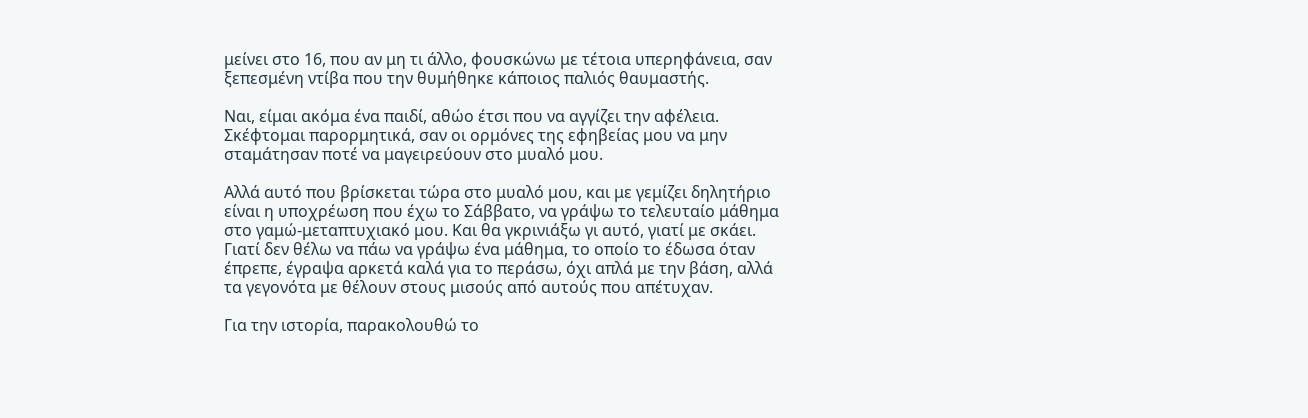μείνει στο 16, που αν μη τι άλλο, φουσκώνω με τέτοια υπερηφάνεια, σαν ξεπεσμένη ντίβα που την θυμήθηκε κάποιος παλιός θαυμαστής.

Ναι, είμαι ακόμα ένα παιδί, αθώο έτσι που να αγγίζει την αφέλεια. Σκέφτομαι παρορμητικά, σαν οι ορμόνες της εφηβείας μου να μην σταμάτησαν ποτέ να μαγειρεύουν στο μυαλό μου.

Αλλά αυτό που βρίσκεται τώρα στο μυαλό μου, και με γεμίζει δηλητήριο είναι η υποχρέωση που έχω το Σάββατο, να γράψω το τελευταίο μάθημα στο γαμώ-μεταπτυχιακό μου. Και θα γκρινιάξω γι αυτό, γιατί με σκάει. Γιατί δεν θέλω να πάω να γράψω ένα μάθημα, το οποίο το έδωσα όταν έπρεπε, έγραψα αρκετά καλά για το περάσω, όχι απλά με την βάση, αλλά τα γεγονότα με θέλουν στους μισούς από αυτούς που απέτυχαν.

Για την ιστορία, παρακολουθώ το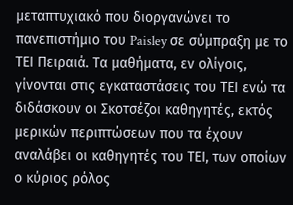μεταπτυχιακό που διοργανώνει το πανεπιστήμιο του Paisley σε σύμπραξη με το ΤΕΙ Πειραιά. Τα μαθήματα, εν ολίγοις, γίνονται στις εγκαταστάσεις του ΤΕΙ ενώ τα διδάσκουν οι Σκοτσέζοι καθηγητές, εκτός μερικών περιπτώσεων που τα έχουν αναλάβει οι καθηγητές του ΤΕΙ, των οποίων ο κύριος ρόλος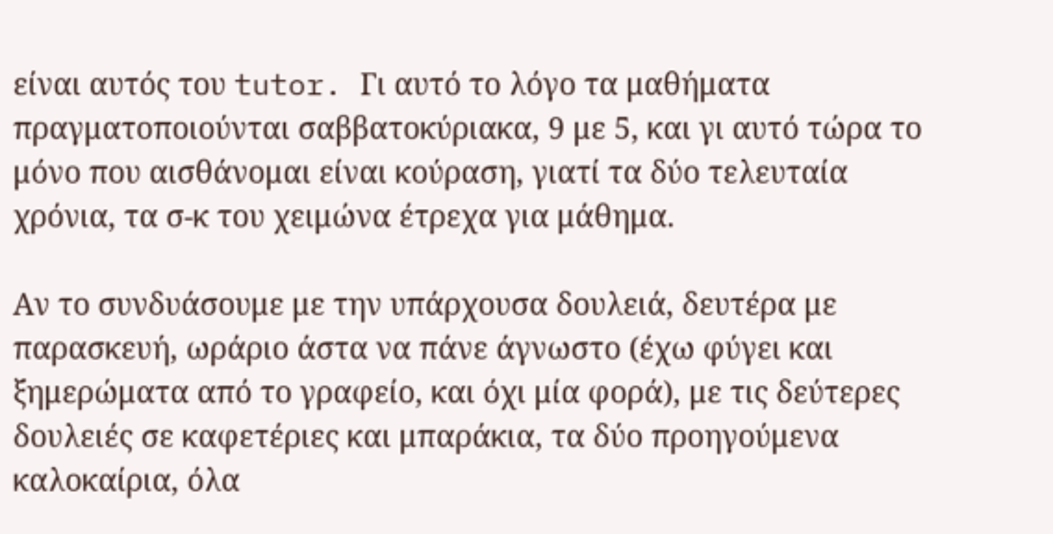είναι αυτός του tutor. Γι αυτό το λόγο τα μαθήματα πραγματοποιούνται σαββατοκύριακα, 9 με 5, και γι αυτό τώρα το μόνο που αισθάνομαι είναι κούραση, γιατί τα δύο τελευταία χρόνια, τα σ-κ του χειμώνα έτρεχα για μάθημα.

Αν το συνδυάσουμε με την υπάρχουσα δουλειά, δευτέρα με παρασκευή, ωράριο άστα να πάνε άγνωστο (έχω φύγει και ξημερώματα από το γραφείο, και όχι μία φορά), με τις δεύτερες δουλειές σε καφετέριες και μπαράκια, τα δύο προηγούμενα καλοκαίρια, όλα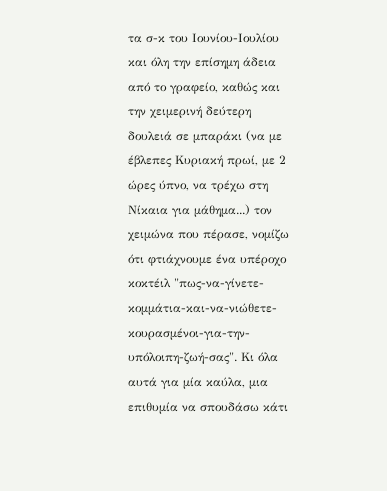τα σ-κ του Ιουνίου-Ιουλίου και όλη την επίσημη άδεια από το γραφείο, καθώς και την χειμερινή δεύτερη δουλειά σε μπαράκι (να με έβλεπες Κυριακή πρωί, με 2 ώρες ύπνο, να τρέχω στη Νίκαια για μάθημα...) τον χειμώνα που πέρασε, νομίζω ότι φτιάχνουμε ένα υπέροχο κοκτέιλ "πως-να-γίνετε-κομμάτια-και-να-νιώθετε-κουρασμένοι-για-την-υπόλοιπη-ζωή-σας". Κι όλα αυτά για μία καύλα, μια επιθυμία να σπουδάσω κάτι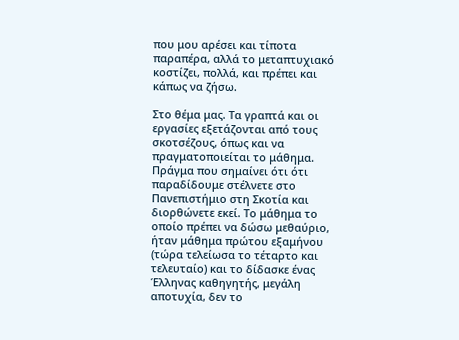που μου αρέσει και τίποτα παραπέρα, αλλά το μεταπτυχιακό κοστίζει, πολλά, και πρέπει και κάπως να ζήσω.

Στο θέμα μας. Τα γραπτά και οι εργασίες εξετάζονται από τους σκοτσέζους, όπως και να πραγματοποιείται το μάθημα. Πράγμα που σημαίνει ότι ότι παραδίδουμε στέλνετε στο Πανεπιστήμιο στη Σκοτία και διορθώνετε εκεί. Το μάθημα το οποίο πρέπει να δώσω μεθαύριο, ήταν μάθημα πρώτου εξαμήνου (τώρα τελείωσα το τέταρτο και τελευταίο) και το δίδασκε ένας Έλληνας καθηγητής, μεγάλη αποτυχία, δεν το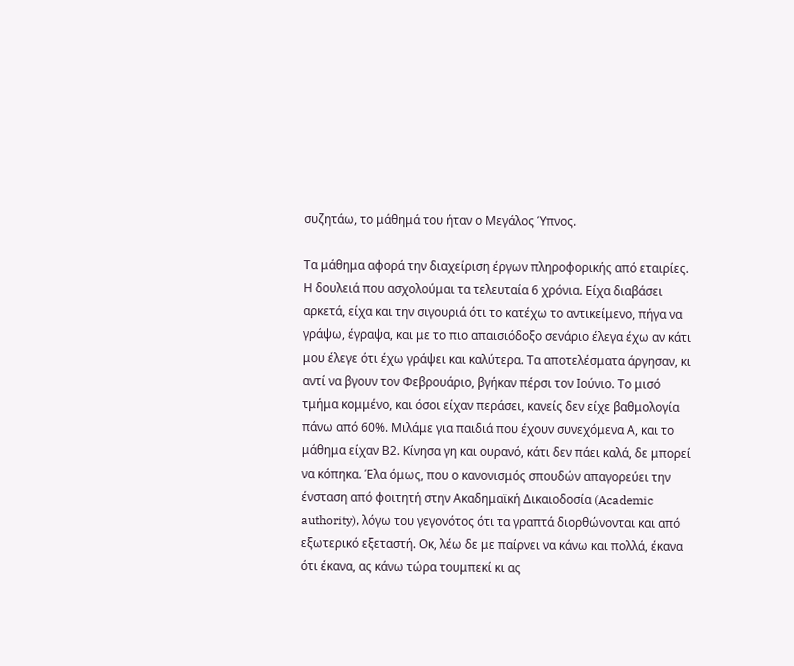συζητάω, το μάθημά του ήταν ο Μεγάλος Ύπνος.

Τα μάθημα αφορά την διαχείριση έργων πληροφορικής από εταιρίες. Η δουλειά που ασχολούμαι τα τελευταία 6 χρόνια. Είχα διαβάσει αρκετά, είχα και την σιγουριά ότι το κατέχω το αντικείμενο, πήγα να γράψω, έγραψα, και με το πιο απαισιόδοξο σενάριο έλεγα έχω αν κάτι μου έλεγε ότι έχω γράψει και καλύτερα. Τα αποτελέσματα άργησαν, κι αντί να βγουν τον Φεβρουάριο, βγήκαν πέρσι τον Ιούνιο. Το μισό τμήμα κομμένο, και όσοι είχαν περάσει, κανείς δεν είχε βαθμολογία πάνω από 60%. Μιλάμε για παιδιά που έχουν συνεχόμενα Α, και το μάθημα είχαν Β2. Κίνησα γη και ουρανό, κάτι δεν πάει καλά, δε μπορεί να κόπηκα. Έλα όμως, που ο κανονισμός σπουδών απαγορεύει την ένσταση από φοιτητή στην Ακαδημαϊκή Δικαιοδοσία (Academic authority), λόγω του γεγονότος ότι τα γραπτά διορθώνονται και από εξωτερικό εξεταστή. Οκ, λέω δε με παίρνει να κάνω και πολλά, έκανα ότι έκανα, ας κάνω τώρα τουμπεκί κι ας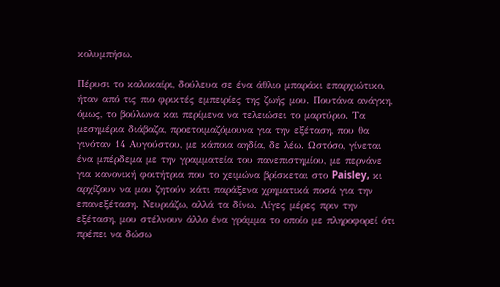κολυμπήσω.

Πέρυσι το καλοκαίρι, δούλευα σε ένα άθλιο μπαράκι επαρχιώτικο, ήταν από τις πιο φρικτές εμπειρίες της ζωής μου. Πουτάνα ανάγκη, όμως, το βούλωνα και περίμενα να τελειώσει το μαρτύριο. Τα μεσημέρια διάβαζα, προετοιμαζόμουνα για την εξέταση, που θα γινόταν 14 Αυγούστου, με κάποια αηδία, δε λέω. Ωστόσο, γίνεται ένα μπέρδεμα με την γραμματεία του πανεπιστημίου, με περνάνε για κανονική φοιτήτρια που το χειμώνα βρίσκεται στο Paisley, κι αρχίζουν να μου ζητούν κάτι παράξενα χρηματικά ποσά για την επανεξέταση. Νευριάζω, αλλά τα δίνω. Λίγες μέρες πριν την εξέταση, μου στέλνουν άλλο ένα γράμμα το οποίο με πληροφορεί ότι πρέπει να δώσω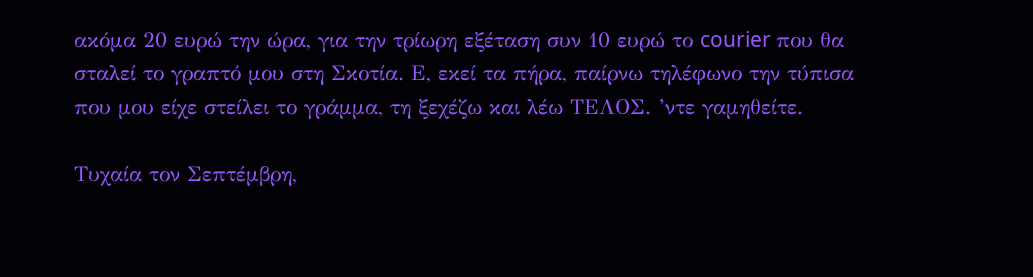ακόμα 20 ευρώ την ώρα, για την τρίωρη εξέταση συν 10 ευρώ το courier που θα σταλεί το γραπτό μου στη Σκοτία. Ε, εκεί τα πήρα, παίρνω τηλέφωνο την τύπισα που μου είχε στείλει το γράμμα, τη ξεχέζω και λέω ΤΕΛΟΣ. ’ντε γαμηθείτε.

Τυχαία τον Σεπτέμβρη,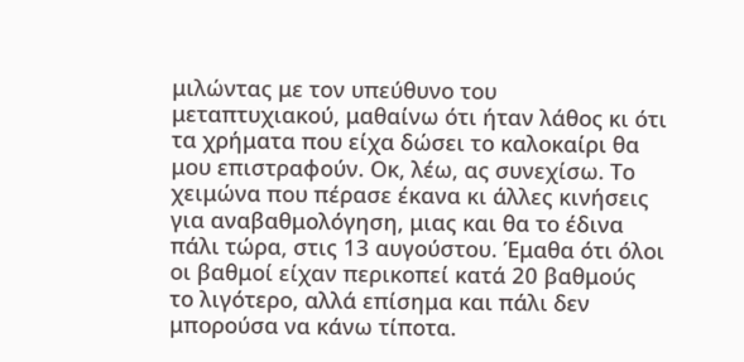μιλώντας με τον υπεύθυνο του μεταπτυχιακού, μαθαίνω ότι ήταν λάθος κι ότι τα χρήματα που είχα δώσει το καλοκαίρι θα μου επιστραφούν. Οκ, λέω, ας συνεχίσω. Το χειμώνα που πέρασε έκανα κι άλλες κινήσεις για αναβαθμολόγηση, μιας και θα το έδινα πάλι τώρα, στις 13 αυγούστου. Έμαθα ότι όλοι οι βαθμοί είχαν περικοπεί κατά 20 βαθμούς το λιγότερο, αλλά επίσημα και πάλι δεν μπορούσα να κάνω τίποτα.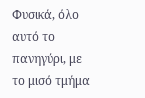Φυσικά, όλο αυτό το πανηγύρι, με το μισό τμήμα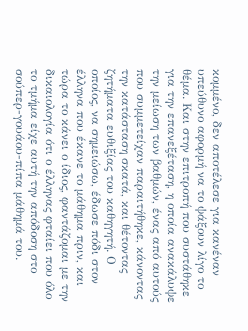κομμένο, δεν αποτέλεσε για κανέναν υπεύθυνο αφορμή να το ψάξουν λίγο το θέμα. Και στην επιτροπή που συστάθηκε για την επανεξέταση, η οποία ανακάλυψε την μείωση των βαθμών, ένας από αυτούς που συμμετείχαν παραιτήθηκε, κάνοντας την κατάσταση σκατά, και θέτοντας ζητήματα ευθιξίας του καθηγητή. Ο οποίος, να σημειώσω, έδωσε πόδι στον έλληνα που έκανε το μάθημα πριν, και τώρα το κάνει ο ίδιος, φαντάζομαι με την δικαιολογία ότι ο έλληνας φταίει που όλο το τμήμα είχε αυτή την απόδοση στο σούπερ-γουάου-πίπα μάθημά του.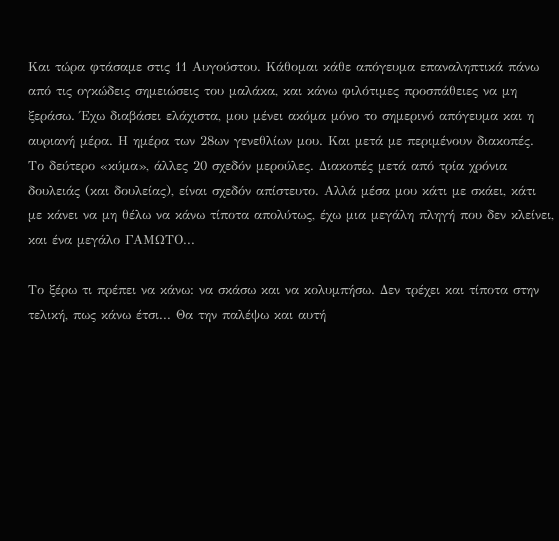Και τώρα φτάσαμε στις 11 Αυγούστου. Κάθομαι κάθε απόγευμα επαναληπτικά πάνω από τις ογκώδεις σημειώσεις του μαλάκα, και κάνω φιλότιμες προσπάθειες να μη ξεράσω. Έχω διαβάσει ελάχιστα, μου μένει ακόμα μόνο το σημερινό απόγευμα και η αυριανή μέρα. Η ημέρα των 28ων γενεθλίων μου. Και μετά με περιμένουν διακοπές. Το δεύτερο «κύμα», άλλες 20 σχεδόν μερούλες. Διακοπές μετά από τρία χρόνια δουλειάς (και δουλείας), είναι σχεδόν απίστευτο. Αλλά μέσα μου κάτι με σκάει, κάτι με κάνει να μη θέλω να κάνω τίποτα απολύτως, έχω μια μεγάλη πληγή που δεν κλείνει, και ένα μεγάλο ΓΑΜΩΤΟ...

Το ξέρω τι πρέπει να κάνω: να σκάσω και να κολυμπήσω. Δεν τρέχει και τίποτα στην τελική, πως κάνω έτσι... Θα την παλέψω και αυτή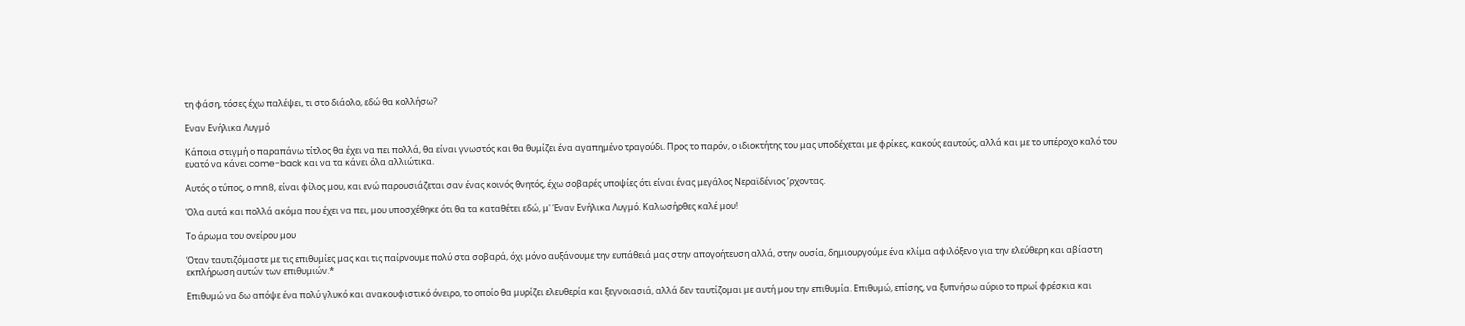τη φάση, τόσες έχω παλέψει, τι στο διάολο, εδώ θα κολλήσω?

Εναν Ενήλικα Λυγμό

Κάποια στιγμή ο παραπάνω τίτλος θα έχει να πει πολλά, θα είναι γνωστός και θα θυμίζει ένα αγαπημένο τραγούδι. Προς το παρόν, ο ιδιοκτήτης του μας υποδέχεται με φρίκες, κακούς εαυτούς, αλλά και με το υπέροχο καλό του ευατό να κάνει come-back και να τα κάνει όλα αλλιώτικα.

Αυτός ο τύπος, ο mn8, είναι φίλος μου, και ενώ παρουσιάζεται σαν ένας κοινός θνητός, έχω σοβαρές υποψίες ότι είναι ένας μεγάλος Νεραϊδένιος ’ρχοντας.

Όλα αυτά και πολλά ακόμα που έχει να πει, μου υποσχέθηκε ότι θα τα καταθέτει εδώ, μ' Έναν Ενήλικα Λυγμό. Καλωσήρθες καλέ μου!

Το άρωμα του ονείρου μου

Όταν ταυτιζόμαστε με τις επιθυμίες μας και τις παίρνουμε πολύ στα σοβαρά, όχι μόνο αυξάνουμε την ευπάθειά μας στην απογοήτευση αλλά, στην ουσία, δημιουργούμε ένα κλίμα αφιλόξενο για την ελεύθερη και αβίαστη εκπλήρωση αυτών των επιθυμιών.*

Επιθυμώ να δω απόψε ένα πολύ γλυκό και ανακουφιστικό όνειρο, το οποίο θα μυρίζει ελευθερία και ξεγνοιασιά, αλλά δεν ταυτίζομαι με αυτή μου την επιθυμία. Επιθυμώ, επίσης, να ξυπνήσω αύριο το πρωί φρέσκια και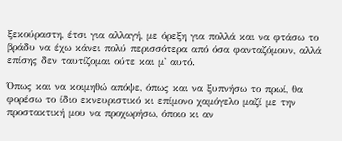ξεκούραστη, έτσι για αλλαγή, με όρεξη για πολλά και να φτάσω το βράδυ να έχω κάνει πολύ περισσότερα από όσα φανταζόμουν, αλλά επίσης δεν ταυτίζομαι ούτε και μ' αυτό.

Όπως και να κοιμηθώ απόψε, όπως και να ξυπνήσω το πρωί, θα φορέσω το ίδιο εκνευριστικό κι επίμονο χαμόγελο μαζί με την προστακτική μου να προχωρήσω, όποιο κι αν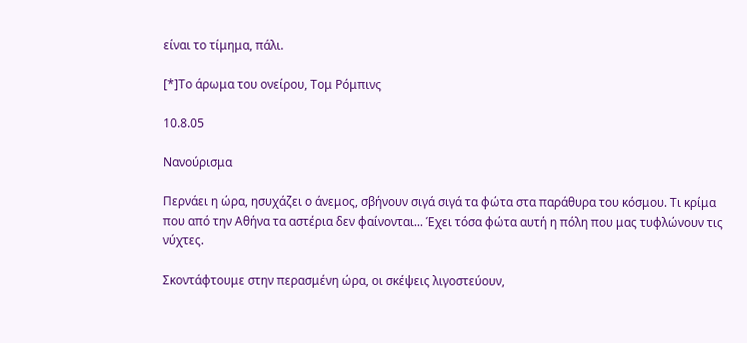είναι το τίμημα, πάλι.

[*]Το άρωμα του ονείρου, Τομ Ρόμπινς

10.8.05

Νανούρισμα

Περνάει η ώρα, ησυχάζει ο άνεμος, σβήνουν σιγά σιγά τα φώτα στα παράθυρα του κόσμου. Τι κρίμα που από την Αθήνα τα αστέρια δεν φαίνονται... Έχει τόσα φώτα αυτή η πόλη που μας τυφλώνουν τις νύχτες.

Σκοντάφτουμε στην περασμένη ώρα, οι σκέψεις λιγοστεύουν,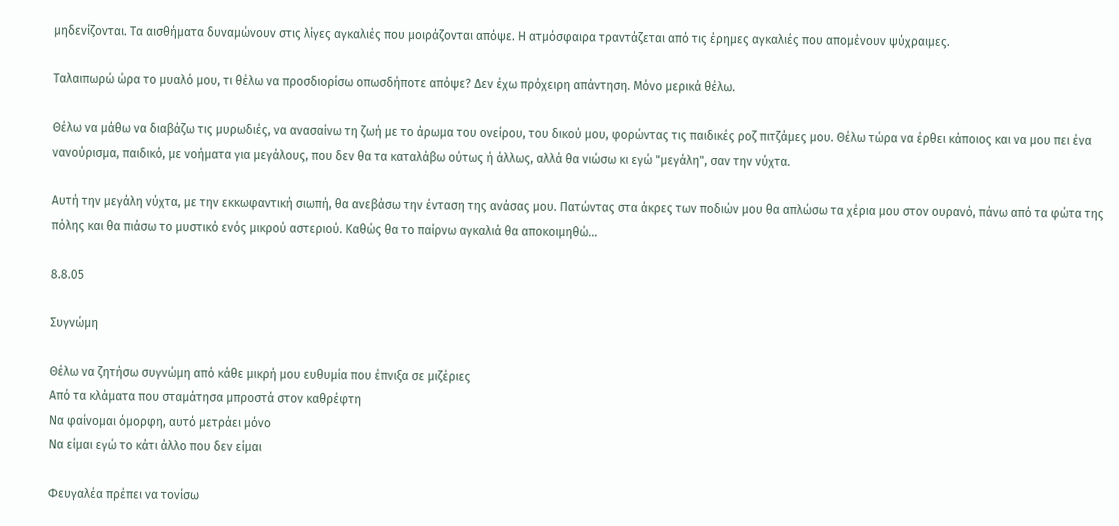μηδενίζονται. Τα αισθήματα δυναμώνουν στις λίγες αγκαλιές που μοιράζονται απόψε. Η ατμόσφαιρα τραντάζεται από τις έρημες αγκαλιές που απομένουν ψύχραιμες.

Ταλαιπωρώ ώρα το μυαλό μου, τι θέλω να προσδιορίσω οπωσδήποτε απόψε? Δεν έχω πρόχειρη απάντηση. Μόνο μερικά θέλω.

Θέλω να μάθω να διαβάζω τις μυρωδιές, να ανασαίνω τη ζωή με το άρωμα του ονείρου, του δικού μου, φορώντας τις παιδικές ροζ πιτζάμες μου. Θέλω τώρα να έρθει κάποιος και να μου πει ένα νανούρισμα, παιδικό, με νοήματα για μεγάλους, που δεν θα τα καταλάβω ούτως ή άλλως, αλλά θα νιώσω κι εγώ "μεγάλη", σαν την νύχτα.

Αυτή την μεγάλη νύχτα, με την εκκωφαντική σιωπή, θα ανεβάσω την ένταση της ανάσας μου. Πατώντας στα άκρες των ποδιών μου θα απλώσω τα χέρια μου στον ουρανό, πάνω από τα φώτα της πόλης και θα πιάσω το μυστικό ενός μικρού αστεριού. Καθώς θα το παίρνω αγκαλιά θα αποκοιμηθώ...

8.8.05

Συγνώμη

Θέλω να ζητήσω συγνώμη από κάθε μικρή μου ευθυμία που έπνιξα σε μιζέριες
Από τα κλάματα που σταμάτησα μπροστά στον καθρέφτη
Να φαίνομαι όμορφη, αυτό μετράει μόνο
Να είμαι εγώ το κάτι άλλο που δεν είμαι

Φευγαλέα πρέπει να τονίσω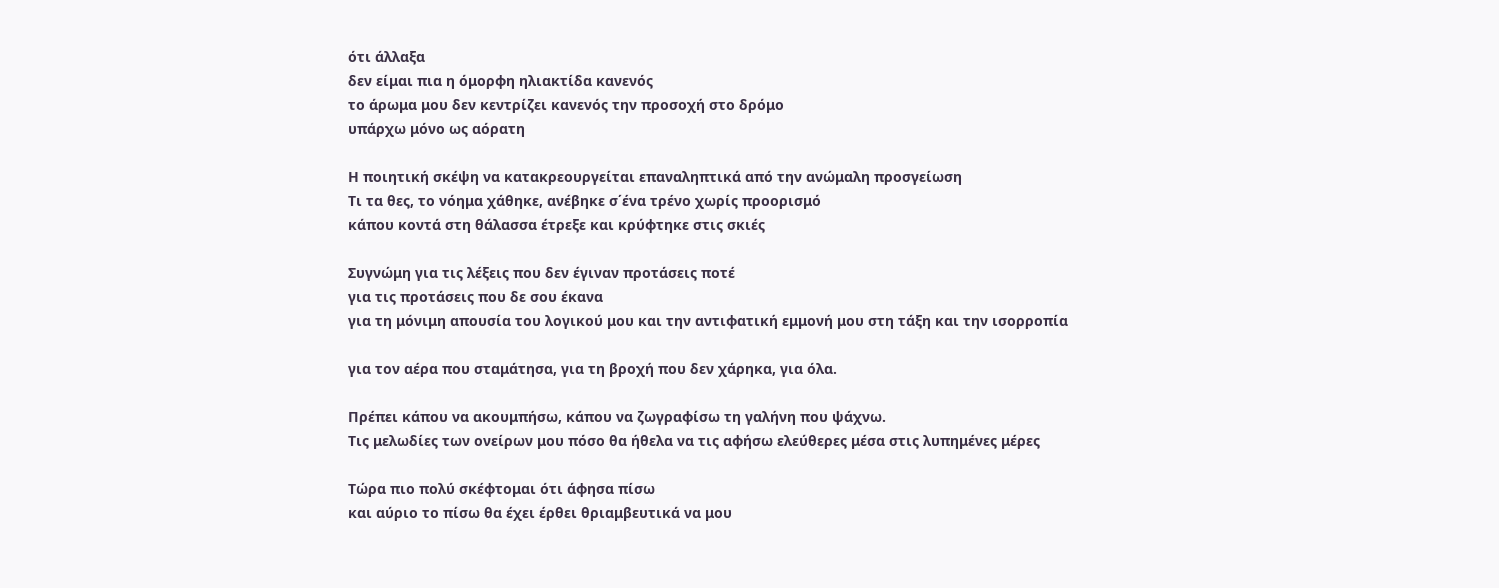ότι άλλαξα
δεν είμαι πια η όμορφη ηλιακτίδα κανενός
το άρωμα μου δεν κεντρίζει κανενός την προσοχή στο δρόμο
υπάρχω μόνο ως αόρατη

Η ποιητική σκέψη να κατακρεουργείται επαναληπτικά από την ανώμαλη προσγείωση
Τι τα θες, το νόημα χάθηκε, ανέβηκε σ΄ένα τρένο χωρίς προορισμό
κάπου κοντά στη θάλασσα έτρεξε και κρύφτηκε στις σκιές

Συγνώμη για τις λέξεις που δεν έγιναν προτάσεις ποτέ
για τις προτάσεις που δε σου έκανα
για τη μόνιμη απουσία του λογικού μου και την αντιφατική εμμονή μου στη τάξη και την ισορροπία

για τον αέρα που σταμάτησα, για τη βροχή που δεν χάρηκα, για όλα.

Πρέπει κάπου να ακουμπήσω, κάπου να ζωγραφίσω τη γαλήνη που ψάχνω.
Τις μελωδίες των ονείρων μου πόσο θα ήθελα να τις αφήσω ελεύθερες μέσα στις λυπημένες μέρες

Τώρα πιο πολύ σκέφτομαι ότι άφησα πίσω
και αύριο το πίσω θα έχει έρθει θριαμβευτικά να μου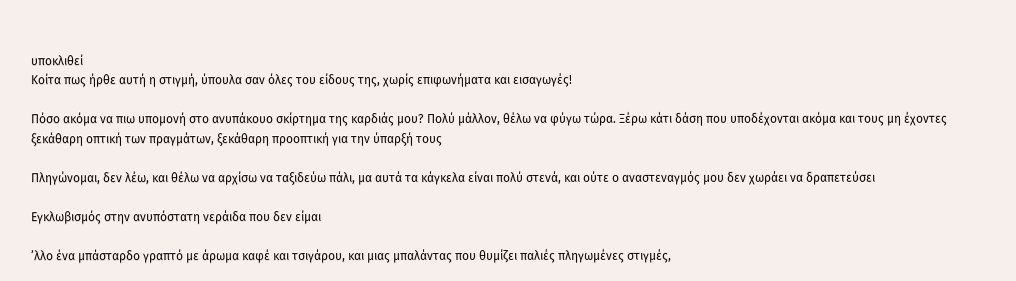υποκλιθεί
Κοίτα πως ήρθε αυτή η στιγμή, ύπουλα σαν όλες του είδους της, χωρίς επιφωνήματα και εισαγωγές!

Πόσο ακόμα να πιω υπομονή στο ανυπάκουο σκίρτημα της καρδιάς μου? Πολύ μάλλον, θέλω να φύγω τώρα. Ξέρω κάτι δάση που υποδέχονται ακόμα και τους μη έχοντες ξεκάθαρη οπτική των πραγμάτων, ξεκάθαρη προοπτική για την ύπαρξή τους

Πληγώνομαι, δεν λέω, και θέλω να αρχίσω να ταξιδεύω πάλι, μα αυτά τα κάγκελα είναι πολύ στενά, και ούτε ο αναστεναγμός μου δεν χωράει να δραπετεύσει

Εγκλωβισμός στην ανυπόστατη νεράιδα που δεν είμαι

’λλο ένα μπάσταρδο γραπτό με άρωμα καφέ και τσιγάρου, και μιας μπαλάντας που θυμίζει παλιές πληγωμένες στιγμές,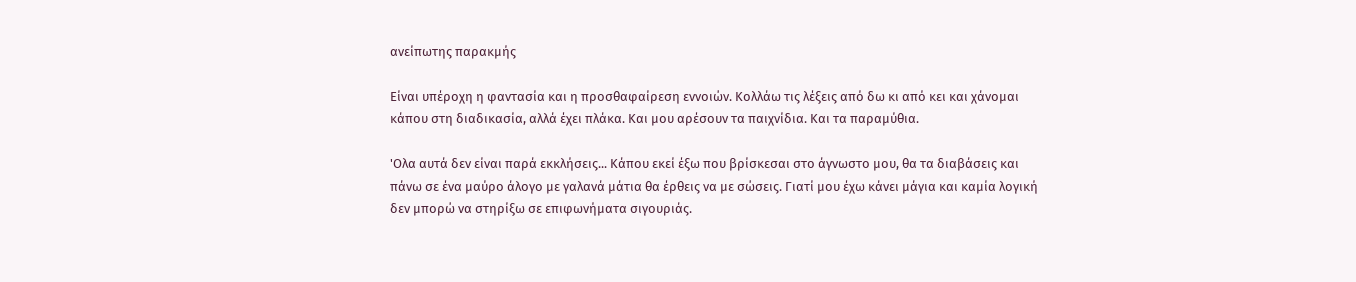ανείπωτης παρακμής

Είναι υπέροχη η φαντασία και η προσθαφαίρεση εννοιών. Κολλάω τις λέξεις από δω κι από κει και χάνομαι κάπου στη διαδικασία, αλλά έχει πλάκα. Και μου αρέσουν τα παιχνίδια. Και τα παραμύθια.

'Ολα αυτά δεν είναι παρά εκκλήσεις... Κάπου εκεί έξω που βρίσκεσαι στο άγνωστο μου, θα τα διαβάσεις και πάνω σε ένα μαύρο άλογο με γαλανά μάτια θα έρθεις να με σώσεις. Γιατί μου έχω κάνει μάγια και καμία λογική δεν μπορώ να στηρίξω σε επιφωνήματα σιγουριάς.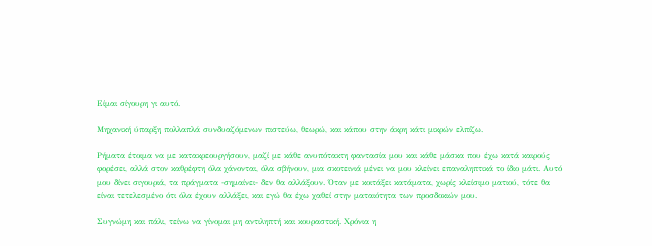Είμαι σίγουρη γι αυτό.

Μηχανική ύπαρξη πολλαπλά συνδυαζόμενων πιστεύω, θεωρώ, και κάπου στην άκρη κάτι μικρών ελπίζω.

Ρήματα έτοιμα να με κατακρεουργήσουν, μαζί με κάθε ανυπότακτη φαντασία μου και κάθε μάσκα που έχω κατά καιρούς φορέσει, αλλά στον καθρέφτη όλα χάνονται, όλα σβήνουν, μια σκοτεινιά μένει να μου κλείνει επαναληπτικά το ίδιο μάτι. Αυτό μου δίνει σιγουριά, τα πράγματα -σημαίνει- δεν θα αλλάξουν. Όταν με κοιτάξει κατάματα, χωρίς κλείσιμο ματιού, τότε θα είναι τετελεσμένο ότι όλα έχουν αλλάξει, και εγώ θα έχω χαθεί στην ματαιότητα των προσδοκιών μου.

Συγνώμη και πάλι, τείνω να γίνομαι μη αντιληπτή και κουραστική. Χρόνια η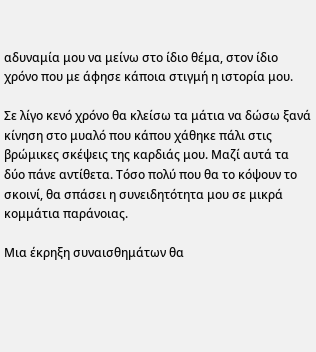αδυναμία μου να μείνω στο ίδιο θέμα, στον ίδιο χρόνο που με άφησε κάποια στιγμή η ιστορία μου.

Σε λίγο κενό χρόνο θα κλείσω τα μάτια να δώσω ξανά κίνηση στο μυαλό που κάπου χάθηκε πάλι στις βρώμικες σκέψεις της καρδιάς μου. Μαζί αυτά τα δύο πάνε αντίθετα. Τόσο πολύ που θα το κόψουν το σκοινί, θα σπάσει η συνειδητότητα μου σε μικρά κομμάτια παράνοιας.

Μια έκρηξη συναισθημάτων θα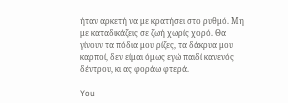ήταν αρκετή να με κρατήσει στο ρυθμό. Μη με καταδικάζεις σε ζωή χωρίς χορό. Θα γίνουν τα πόδια μου ρίζες, τα δάκρυα μου καρποί, δεν είμαι όμως εγώ παιδί κανενός δέντρου, κι ας φοράω φτερά.

You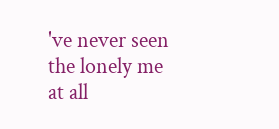've never seen the lonely me at all